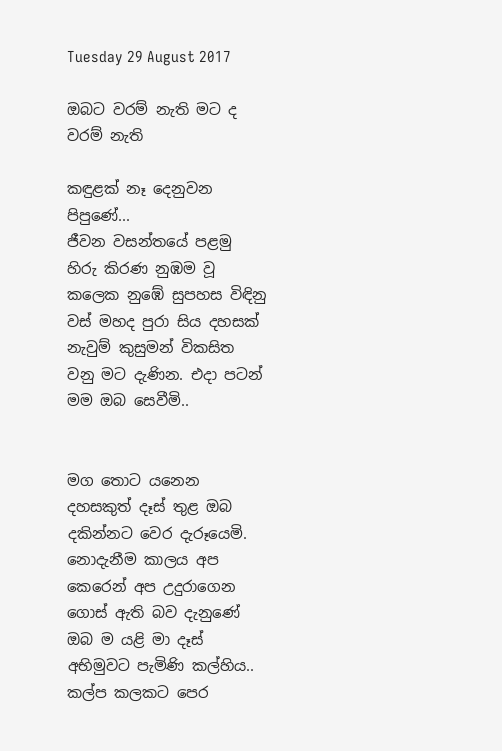Tuesday 29 August 2017

ඔබට වරම් නැති මට ද වරම් නැති

කඳුළක් නෑ දෙනුවන පිපුණේ...
ජීවන වසන්තයේ පළමු හිරු කිරණ නුඹම වූ කලෙක නුඹේ සුපහස විඳිනු වස් මහද පුරා සිය දහසක් නැවුම් කුසුමන් විකසිත වනු මට දැණින. එදා පටන් මම ඔබ සෙවීමි..


මග තොට යනෙන දහසකුත් දෑස් තුළ ඔබ දකින්නට වෙර දැරූයෙමි. නොදැනීම කාලය අප කෙරෙන් අප උදුරාගෙන ගොස් ඇති බව දැනුණේ ඔබ ම යළි මා දෑස් අභිමුවට පැමිණි කල්හිය.. කල්ප කලකට පෙර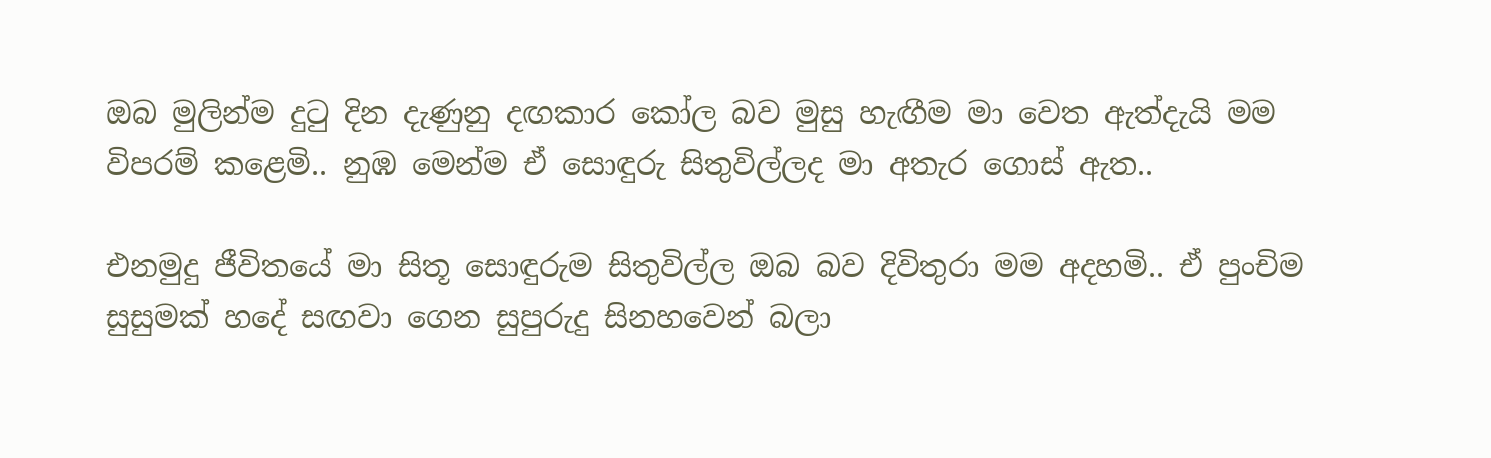ඔබ මුලින්ම දුටු දින දැණුනු දඟකාර කෝල බව මුසු හැඟීම මා වෙත ඇත්දැයි මම විපරම් කළෙමි.. නුඹ මෙන්ම ඒ සොඳුරු සිතුවිල්ලද මා අතැර ගොස් ඇත..

එනමුදු ජීවිතයේ මා සිතූ සොඳුරුම සිතුවිල්ල ඔබ බව දිවිතුරා මම අදහමි.. ඒ පුංචිම සුසුමක් හදේ සඟවා ගෙන සුපුරුදු සිනහවෙන් බලා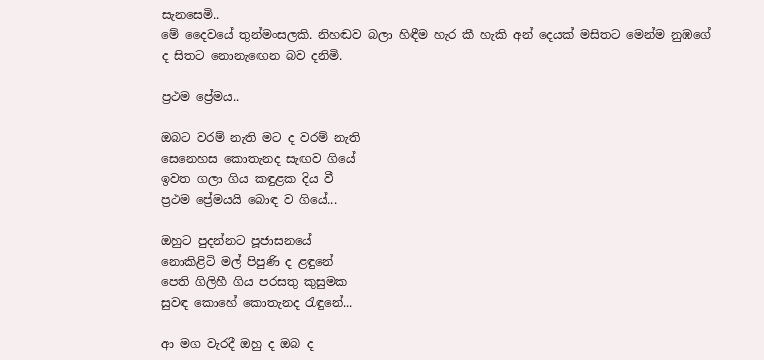සැනසෙමි..
මේ දෛවයේ තුන්මංසලකි. නිහඬව බලා හිඳීම හැර කී හැකි අන් දෙයක් මසිතට මෙන්ම නුඹගේ ද සිතට නොනැඟෙන බව දනිමි.

ප්‍රථම ප්‍රේමය..

ඔබට වරම් නැති මට ද වරම් නැති
සෙනෙහස කොතැනද සැඟව ගියේ
ඉවත ගලා ගිය කඳුළක දිය වී
ප්‍රථම ප්‍රේමයයි බොඳ ව ගියේ...

ඔහුට පුදන්නට පූජාසනයේ
නොකිළිටි මල් පිපුණි ද ළඳුනේ
පෙති ගිලිහී ගිය පරසතු කුසුමක
සුවඳ කොහේ කොතැනද රැඳුනේ...

ආ මග වැරදී ඔහු ද ඔබ ද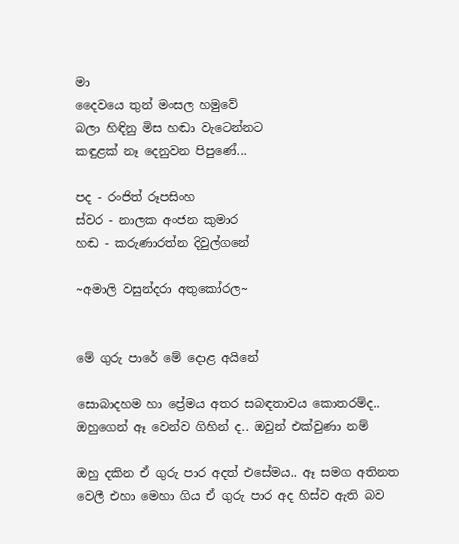මා
දෛවයෙ තුන් මංසල හමුවේ
බලා හිඳිනු මිස හඬා වැටෙන්නට
කඳුළක්‌ නෑ දෙනුවන පිපුණේ...

පද - රංජිත් රූපසිංහ
ස්වර - නාලක අංජන කුමාර
හඬ - කරුණාරත්න දිවුල්ගනේ

~අමාලි වසුන්දරා අතුකෝරල~


මේ ගුරු පාරේ මේ දොළ අයිනේ

සොබාදහම හා ප්‍රේමය අතර සබඳතාවය කොතරම්ද.. ඔහුගෙන් ඈ වෙන්ව ගිහින් ද.. ඔවුන් එක්වුණා නම්

ඔහු දකින ඒ ගුරු පාර අදත් එසේමය.. ඈ සමග අතිනත වෙලී එහා මෙහා ගිය ඒ ගුරු පාර අද හිස්ව ඇති බව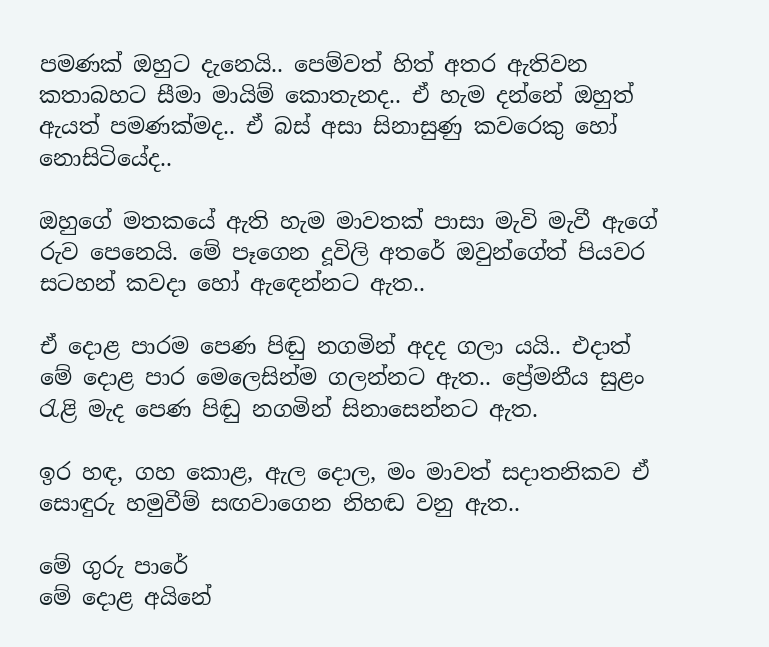පමණක් ඔහුට දැනෙයි.. පෙම්වත් හිත් අතර ඇතිවන කතාබහට සීමා මායිම් කොතැනද.. ඒ හැම දන්නේ ඔහුත් ඇයත් පමණක්මද.. ඒ බස් අසා සිනාසුණු කවරෙකු හෝ නොසිටියේද..

ඔහුගේ මතකයේ ඇති හැම මාවතක් පාසා මැවි මැවී ඇගේ රුව පෙනෙයි. මේ පෑගෙන දූවිලි අතරේ ඔවුන්ගේත් පියවර සටහන් කවදා හෝ ඇඳෙන්නට ඇත..

ඒ දොළ පාරම පෙණ පිඬු නගමින් අදද ගලා යයි.. එදාත් මේ දොළ පාර මෙලෙසින්ම ගලන්නට ඇත.. ප්‍රේමනීය සුළං රැළි මැද පෙණ පිඬු නගමින් සිනාසෙන්නට ඇත.

ඉර හඳ, ගහ කොළ, ඇල දොල, මං මාවත් සදාතනිකව ඒ සොඳුරු හමුවීම් සඟවාගෙන නිහඬ වනු ඇත..

මේ ගුරු පාරේ
මේ දොළ අයිනේ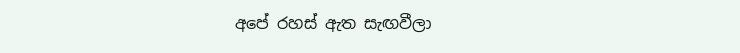අපේ රහස් ඇත සැඟවීලා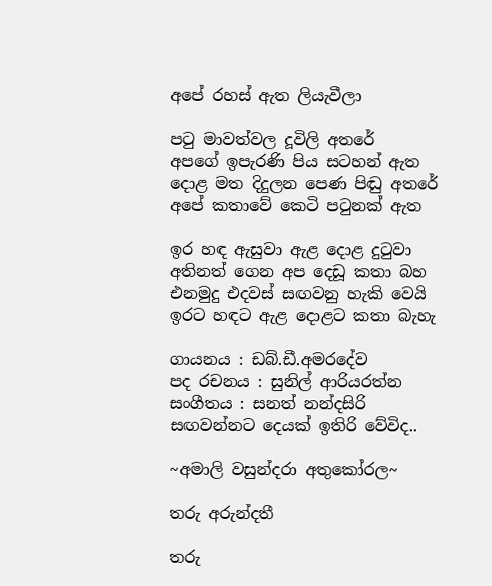අපේ රහස් ඇත ලියැවීලා

පටු මාවත්වල දූවිලි අතරේ
අපගේ ඉපැරණි පිය සටහන් ඇත
දොළ මත දිදුලන පෙණ පිඬු අතරේ
අපේ කතාවේ කෙටි පටුනක් ඇත

ඉර හඳ ඇසුවා ඇළ දොළ දුටුවා
අතිනත් ගෙන අප දෙඩූ කතා බහ
එනමුදු එදවස් සඟවනු හැකි වෙයි
ඉරට හඳට ඇළ දොළට කතා බැහැ

ගායනය : ඩබ්.ඩී.අමරදේව
පද රචනය : සුනිල් ආරියරත්න
සංගීතය : සනත් නන්දසිරි
සඟවන්නට දෙයක් ඉතිරි වේවිද..

~අමාලි වසුන්දරා අතුකෝරල~

තරු අරුන්දතී

තරු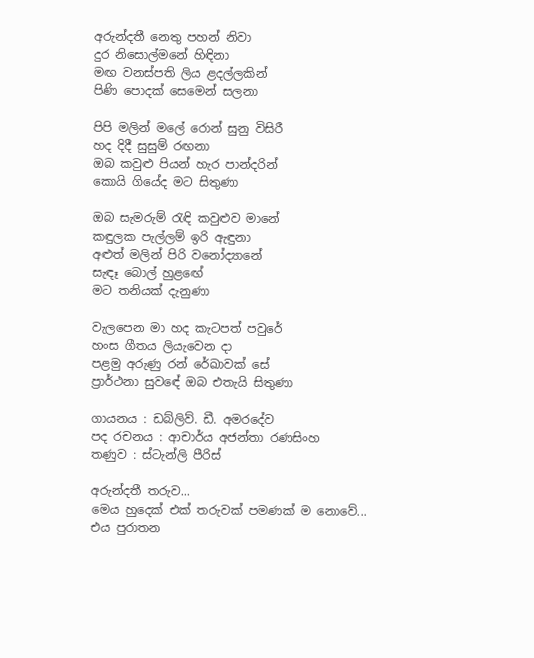අරුන්දතී නෙතු පහන් නිවා
දුර නිසොල්මනේ හිඳිනා
මඟ වනස්පති ලිය ළදල්ලකින්
පිණි පොදක් සෙමෙන් සලනා

පිපි මලින් මලේ රොන් සුනු විසිරී
හද දිදී සුසුම් රඟනා
ඔබ කවුළු පියන් හැර පාන්දරින්
කොයි ගියේද මට සිතුණා

ඔබ සැමරුම් රැඳි කවුළුව මානේ
කඳුලක පැල්ලම් ඉරි ඇඳුනා
අළුත් මලින් පිරි වනෝද්‍යානේ
සැඳෑ ‍බොල් හුළ‍ඟේ
මට තනියක් දැනුණා

වැලපෙන මා හද කැටපත් පවුරේ
හංස ගීතය ලියැවෙන දා
පළමු අරුණු රන් රේඛාවක් සේ
ප්‍රාර්ථනා සුව‍ඳේ ඔබ එතැයි සිතුණා

ගායනය : ඩබ්ලිව්. ඩී. අමරදේව
පද රචනය : ආචාර්ය අජන්තා රණසිංහ
තණුව : ස්ටැන්ලි පීරිස්

අරුන්දතී තරුව...
මෙය හුදෙක් එක් තරුවක් පමණක් ම නොවේ...
එය පුරාතන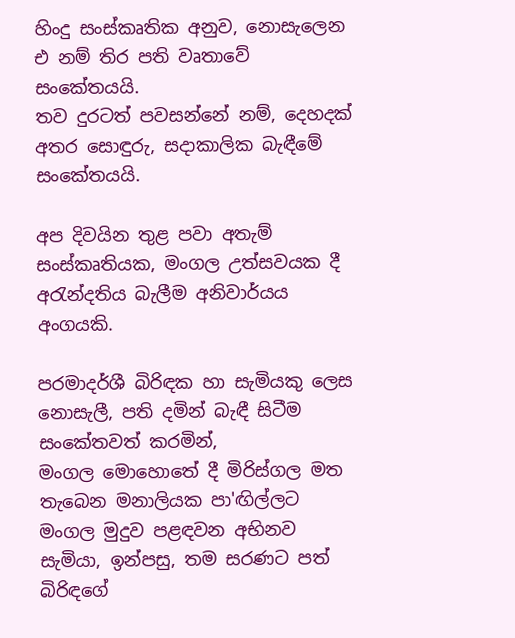හිංදු සංස්කෘතික අනුව, නොසැලෙන එ නම් තිර පති වෘතාවේ සංකේතයයි.
තව දුරටත් පවසන්නේ නම්, දෙහදක් අතර සොඳුරු, සදාකාලික බැඳීමේ සංකේතයයි.

අප දිවයින තුළ පවා අතැම් සංස්කෘතියක, මංගල උත්සවයක දී අරැන්දතිය බැලීම අනිවාර්යය අංගයකි.

පරමාදර්ශී බිරිඳක හා සැමියකු ලෙස නොසැලී, පති දමින් බැඳී සිටීම සංකේතවත් කරමින්,
මංගල මොහොතේ දී මිරිස්ගල මත තැබෙන මනාලියක පා'ඟිල්ලට මංගල මුදුව පළඳවන අභිනව සැමියා, ඉන්පසු, තම සරණට පත් බිරිඳගේ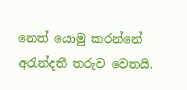නෙත් යොමු කරන්නේ අරැන්දතී ‍තරුව වෙතයි.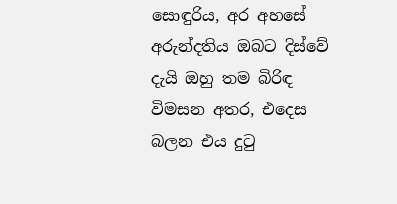සොඳුරිය, අර අහසේ අරුන්දතිය ඔබට දිස්වේ දැයි ඔහු තම බිරිඳ විමසන අතර, එදෙස බලන එය දුටු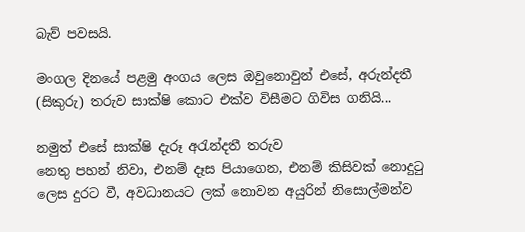බැව් පවසයි.

මංගල දිනයේ පළමු අංගය ලෙස ඔවුනොවුන් එසේ, අරුන්දතී (සිකුරු) තරුව සාක්ෂි කොට එක්ව විසීමට ගිවිස ගනියි...

නමුත් එසේ සාක්ෂි දැරූ අරැන්දතී තරුව
නෙතු පහන් නිවා, එනම් දෑස පියාගෙන, එනම් කිසිවක් නොදුටු ලෙස දුරට වී, අවධානයට ලක් නොවන අයුරින් නිසොල්මන්ව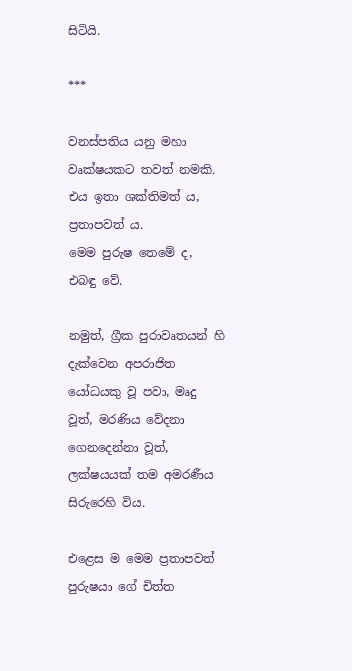සිටියි.

***

වනස්පතිය යනු මහා වෘක්ෂයකට තවත් නමකි.
එය ඉතා ශක්තිමත් ය, ප්‍රතාපවත් ය.
මෙම පුරුෂ තෙමේ ද, එබඳු වේ.

නමුත්, ග්‍රීක පුරාවෘතයන් හි දැක්වෙන අපරාජිත යෝධයකු වූ පවා, මෘදු වූත්, මරණිය වේදනා ගෙනදෙන්නා වූත්, ලක්ෂයයක් තම අමරණීය සිරුරෙහි විය.

එළෙස ම මෙම ප්‍රතාපවත් පුරුෂයා ගේ චිත්ත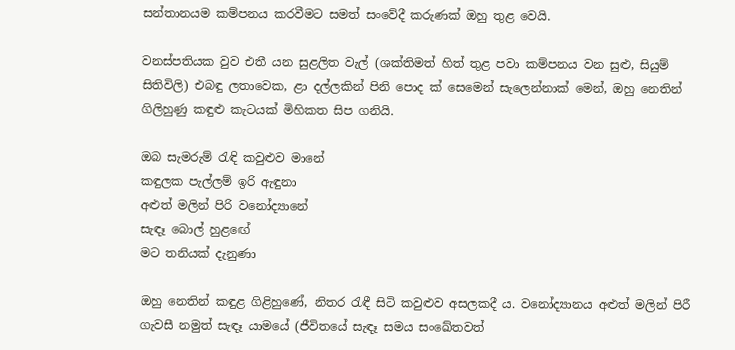සන්තානයම කම්පනය කරවීමට සමත් සංවේදී කරුණක් ඔහු තුළ වෙයි.

වනස්පතියක වුව එතී යන සුළලිත වැල් (ශක්තිමත් හිත් තුළ පවා කම්පනය වන සුළු, සියුම් සිතිවිලි) එබඳු ලතාවෙක, ළා දල්ලකින් පිනි පොද ක් සෙමෙන් සැලෙන්නාක් මෙන්, ඔහු නෙතින් ගිලිහුණු කඳුළු කැටයක් මිහිකත සිප ගනියි.

ඔබ සැමරුම් රැඳි කවුළුව මානේ
කඳුලක පැල්ලම් ඉරි ඇඳුනා
අළුත් මලින් පිරි වනෝද්‍යානේ
සැඳෑ ‍බොල් හුළ‍ඟේ
මට තනියක් දැනුණා

ඔහු නෙතින් කඳුළ ගිළිහුණේ, නිතර රැඳී සිටි කවුළුව අසලකදී ය. වනෝද්‍යානය අළුත් මලින් පිරී ගැවසී නමුත් සැඳෑ යාමයේ (ජීවිතයේ සැඳෑ සමය සංඛේතවත්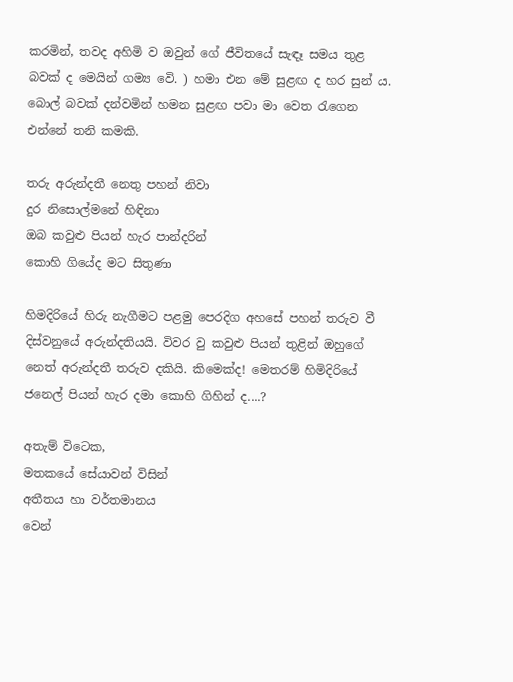කරමින්, තවද අහිමි ව ඔවුන් ගේ ජීවිතයේ සැඳෑ සමය තුළ බවක් ද මෙයින් ගම්‍ය වෙි. ) හමා එන මේ සුළඟ ද හර සුන් ය. බොල් බවක් දන්වමින් හමන සුළඟ පවා මා වෙත රැගෙන එන්නේ තනි කමකි.

තරු අරුන්දතී නෙතු පහන් නිවා
දුර නිසොල්මනේ හිඳිනා
ඔබ කවුළු පියන් හැර පාන්දරින්
කොහි ගියේද මට සිතුණා

හිමදිරියේ හිරු නැගීමට පළමු පෙරදිග අහසේ පහන් තරුව වී දිස්වනුයේ අරුන්දතියයි. විවර වු කවුළු පියන් තුළින් ඔහුගේ නෙත් අරුන්දතී තරුව දකියි. කිමෙක්ද! මෙතරම් හිමිදිරියේ ජනෙල් පියන් හැර දමා කොහි ගිහින් ද....?

අතැම් විටෙක,
මතකයේ සේයාවන් විසින්
අතීතය හා වර්තමානය
වෙන්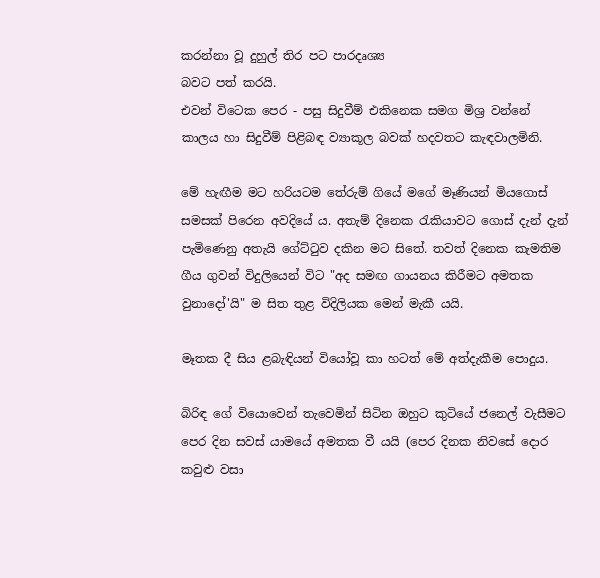කරන්නා වූ දුහුල් තිර පට පාරදෘශ්‍ය
බවට පත් කරයි.
එවන් විටෙක පෙර - පසු සිදුවීම් එකිනෙක සමග මිශ්‍ර වන්නේ
කාලය හා සිදුවීම් පිළිබඳ ව්‍යාකූල බවක් හදවතට කැඳවාලමිනි.

මේ හැඟීම මට හරියටම ‍තේරුම් ගියේ මගේ මෑණියන් මියගොස් සමසක් පිරෙන අවදියේ ය. අතැම් දිනෙක රැකියාවට ගොස් දැන් දැන් පැමිණෙනු අතැයි ගේට්ටුව දකින මට සිතේ. තවත් දිනෙක කැමතිම ගීය ගුවන් විදුලියෙන් විට "අද සමඟ ගායනය කිරීමට අමතක වුනාදෝ'යි" ම සිත තුළ විදිලියක මෙන් මැකී යයි.

මෑතක දී සිය ළබැඳියන් වියෝවූ කා හටත් මේ අත්දැකීම පොදුය.

බිරිඳ ගේ වියොවෙන් තැවෙමින් සිටින ඔහුට කුටියේ ජනෙල් වැසීමට පෙර දින සවස් යාමයේ අමතක වී යයි (පෙර දිනක නිවසේ දොර කවුළු වසා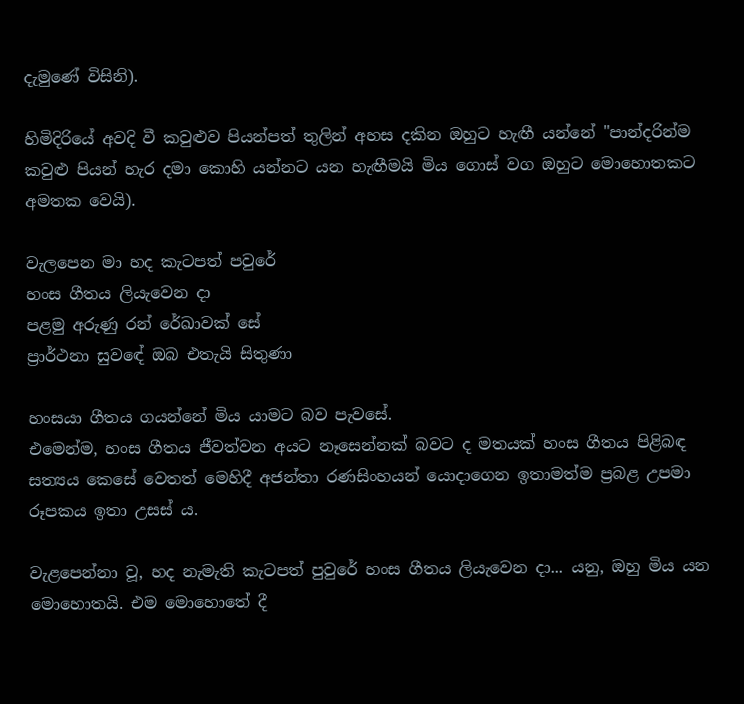දැමුණේ විසිනි).

හිමිදිරියේ අවදි වී කවුළුව පියන්පත් තුලින් අහස දකින ඔහුට හැඟී යන්නේ "පාන්දරින්ම කවුළු පියන් හැර දමා කොහි යන්නට යන හැඟීමයි මිය ගොස් වග ඔහුට මොහොතකට අමතක වෙයි).

වැලපෙන මා හද කැටපත් පවුරේ
හංස ගීතය ලියැවෙන දා
පළමු අරුණු රන් රේඛාවක් සේ
ප්‍රාර්ථනා සුව‍ඳේ ඔබ එතැයි සිතුණා

හංසයා ගීතය ගයන්නේ මිය යාමට බව පැවසේ.
එමෙන්ම, හංස ගීතය ජීවත්වන අයට නෑසෙන්නක් බවට ද මතයක් හංස ගීතය පිළිබඳ සත්‍යය කෙසේ වෙතත් මෙහිදී අජන්තා රණසිංහයන් යොදාගෙන ඉතාමත්ම ප්‍රබළ උපමා රූපකය ඉතා උසස් ය.

වැළපෙන්නා වූ, හද නැමැති කැටපත් පුවුරේ හංස ගීතය ලියැවෙන දා... යනු, ඔහු මිය යන මොහොතයි. එම මොහොතේ දී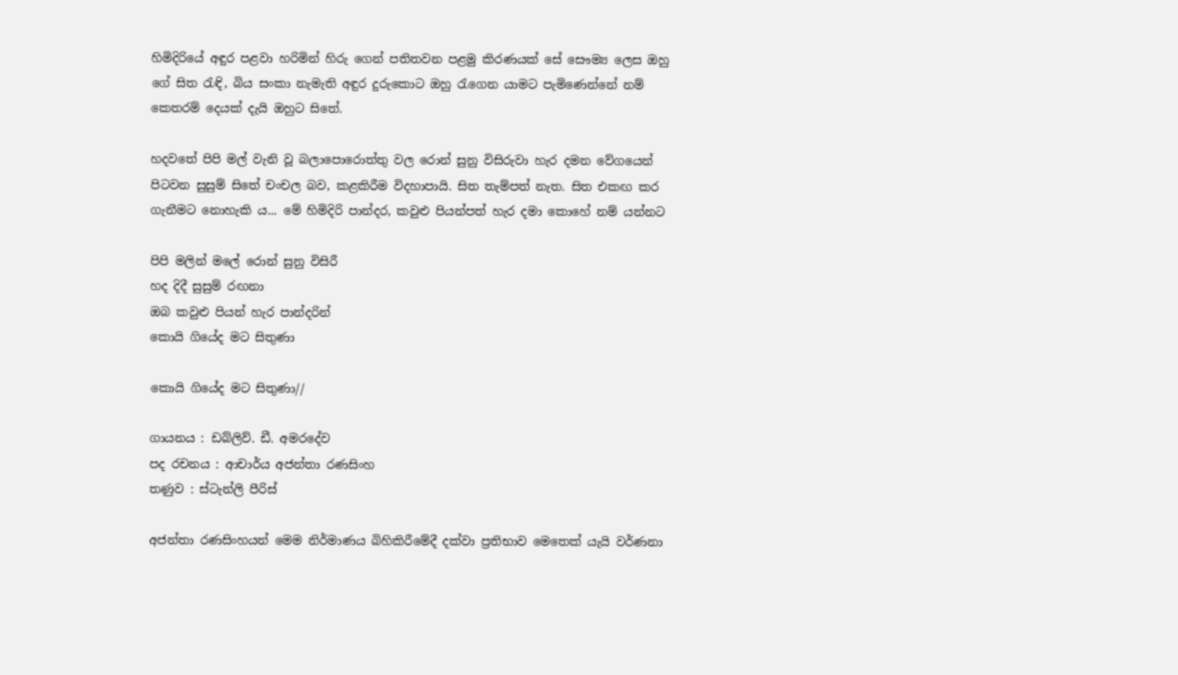හිමිදිරියේ අඳුර පළවා හරිමින් හිරු ගෙන් පතිතවන පළමු කිරණයක් සේ සෞම්‍ය ලෙස ඔහු ගේ සිත රැඳි, බිය සංකා නැමැති අඳුර දුරුකොට ඔහු රැගෙන යාමට පැමිණෙන්නේ නම් කෙතරම් දෙයක් දැයි ඔහුට සිතේ.

හදවතේ පිපි මල් වැනි වූ බලාපොරොත්තු වල රොන් සුනු විසිරුවා හැර දමන වේගයෙන් පිටවන සුසුම් සිතේ චංචල බව, කළකිරීම විදහාපායි. සිත තැම්පත් නැත. සිත එකඟ කර ගැනීමට නොහැකි ය... මේ හිමිදිරි පාන්දර, කවුළු පියන්පත් හැර දමා කොහේ නම් යන්නට

පිපි මලින් මලේ රොන් සුනු විසිරී
හද දිදී සුසුම් රඟනා
ඔබ කවුළු පියන් හැර පාන්දරින්
කොයි ගියේද මට සිතුණා

කොයි ගියේද මට සිතුණා//

ගායනය : ඩබ්ලිව්. ඩී. අමරදේව
පද රචනය : ආචාර්ය අජන්තා රණසිංහ
තණුව : ස්ටැන්ලි පීරිස්

අජන්තා රණසිංහයන් මෙම නිර්මාණය බිහිකිරීමේදී දක්වා ප්‍රතිභාව මෙතෙක් යැයි වර්ණනා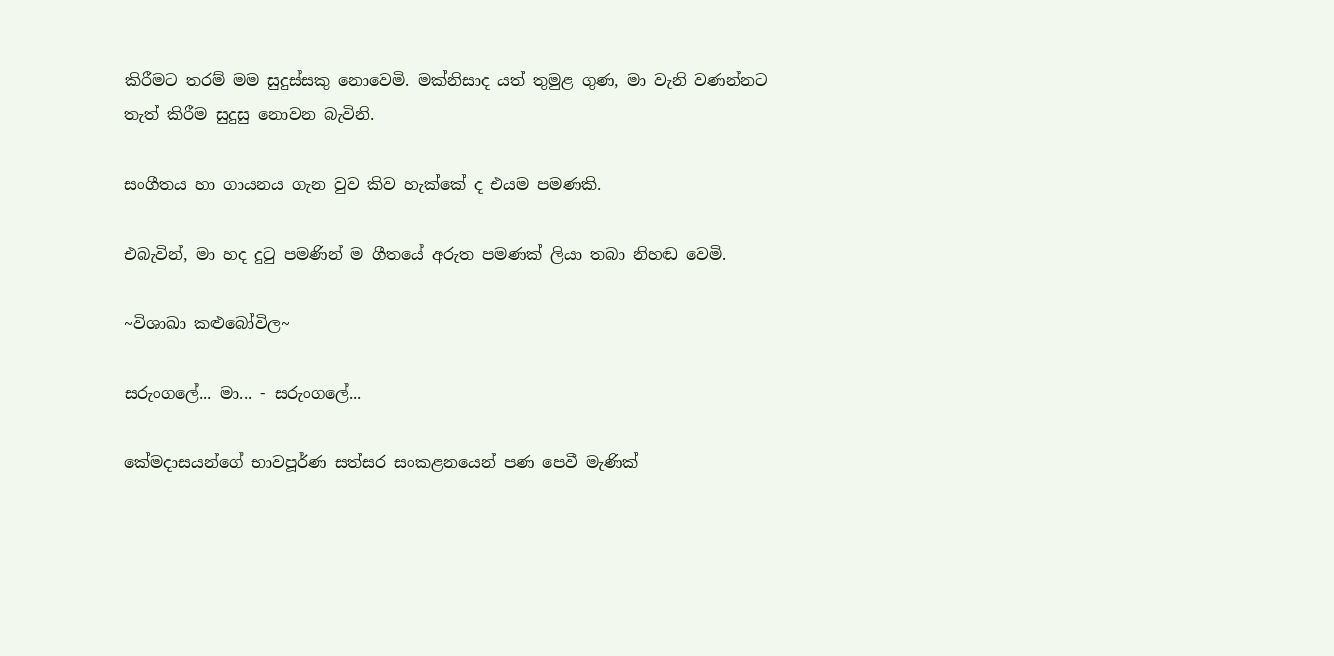කිරීමට තරම් මම සුදුස්සකු නොවෙමි. මක්නිසාද යත් තුමුළ ගුණ, මා වැනි වණන්නට තැත් කිරීම සුදුසු නොවන බැවිනි.

සංගීතය හා ගායනය ගැන වුව කිව හැක්කේ ද එයම පමණකි.

එබැවින්, මා හද දුටු පමණින් ම ගීතයේ අරුත පමණක් ලියා තබා නිහඬ වෙමි.

~විශාඛා කළුබෝවිල~

සරුංගලේ... මා... - සරුංගලේ...

කේමදාසයන්ගේ භාවපූර්ණ සත්සර සංකළනයෙන් පණ පෙවී මැණික්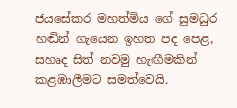ජයසේකර මහත්මිය ගේ සුමධුර හඬින් ගැයෙන ඉහත පද පෙළ, සහෘද සි‍ත් නවමු හැඟීමකින් කළඹාලීමට සමත්වෙයි.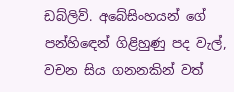ඩබ්ලිව්. අබේසිංහයන් ගේ පන්හිඳෙන් ගිළිහුණු පද වැල්, වචන සිය ගනනකින් වත්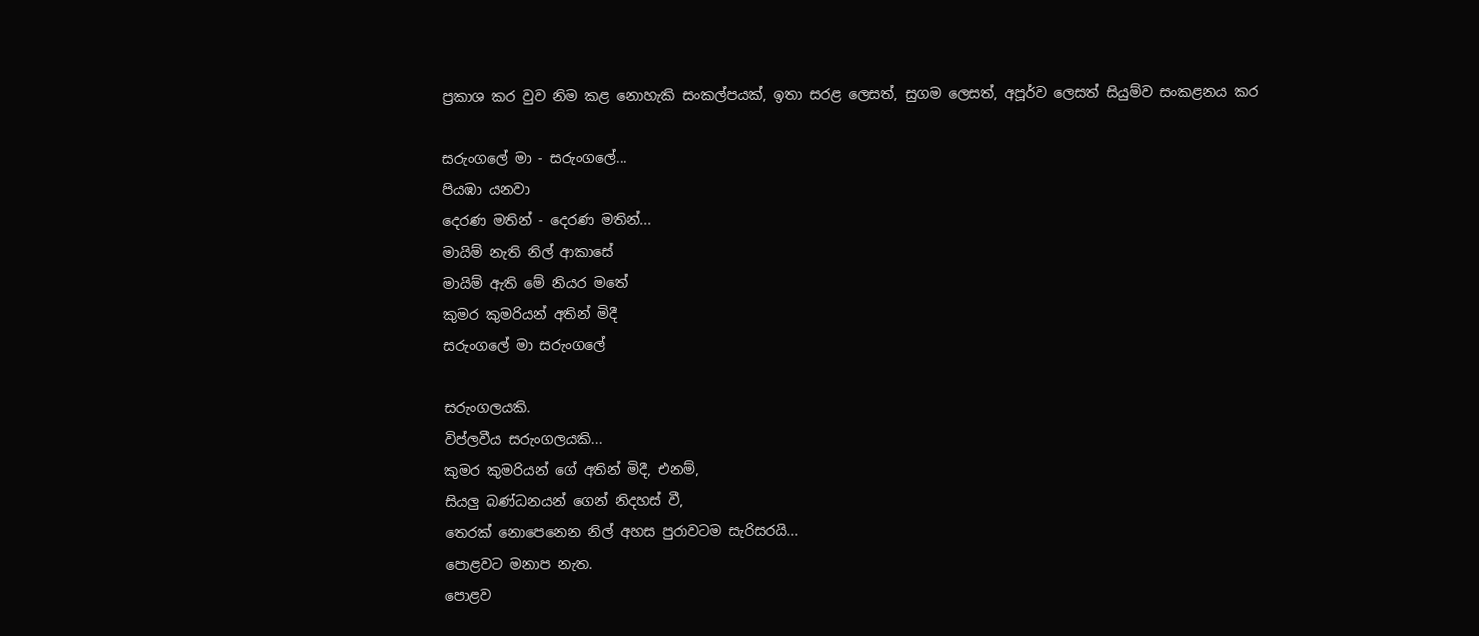ප්‍රකාශ කර වුව නිම කළ නොහැකි සංකල්පයක්, ඉතා සරළ ලෙසත්, සුගම ලෙසත්, අපූර්ව ලෙසත් සියුම්ව සංකළනය කර

සරුංගලේ මා - සරුංගලේ...
පියඹා යනවා
දෙරණ මතින් - දෙරණ මතින්...
මායිම් නැති නිල් ආකාසේ
මායිම් ඇති මේ නියර මතේ
කුමර කුමරියන් අතින් මිදී
සරුංගලේ මා සරුංගලේ

සරුංගලයකි.
විප්ලවීය සරුංගලයකි...
කුමර කුමරියන් ගේ අතින් මිදී, එනම්,
සියලු බණ්ධනයන් ගෙන් නිදහස් වී,
තෙරක් නොපෙනෙන නිල් අහස පුරාවටම සැරිසරයි...
පොළවට මනාප නැත.
පොළව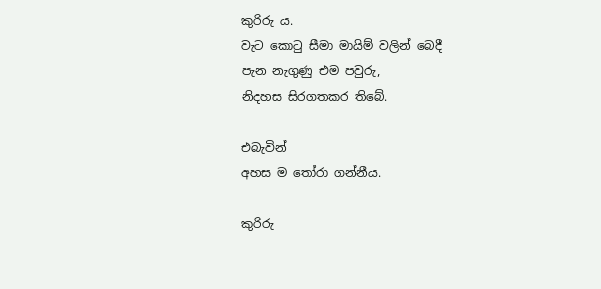කුරිරු ය.
වැට කොටු සීමා මායිම් වලින් බෙදී
පැන නැගුණු එම පවුරු,
නිදහස සිරගතකර තිබේ.

එබැවින්
අහස ම තෝරා ගන්නීය.

කුරිරු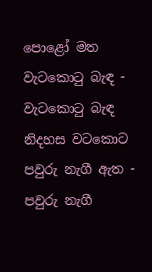පොළෝ මත
වැටකොටු බැඳ - වැටකොටු බැඳ
නිදහස වටකොට
පවුරු නැගී ඇත - පවුරු නැගී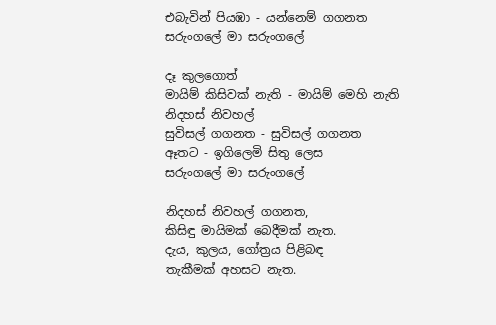එබැවින් පියඹා - යන්නෙම් ගගනත
සරුංගලේ මා සරුංගලේ

දෑ කුලගොත්
මායිම් කිසිවක් නැති - මායිම් මෙහි නැති
නිදහස් නිවහල්
සුවිසල් ගගනත - සුවිසල් ගගනත
ඈතට - ඉගිලෙමි සිතු ලෙස
සරුංගලේ මා සරුංගලේ

නිදහස් නිවහල් ගගනත,
කිසිඳු මායිමක් බෙදීමක් නැත.
දැය, කුලය, ගෝත්‍රය පිළිබඳ
තැකීමක් අහසට නැත.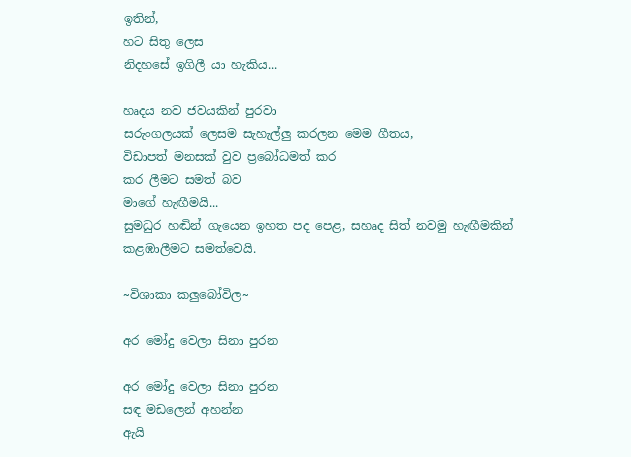ඉතින්,
හට සිතු ලෙස
නිදහසේ ඉගිලී යා හැකිය...

හෘදය නව ජවයකින් පුරවා
සරුංගලයක් ලෙසම සැහැල්ලු කරලන මෙම ගීතය,
විඩාපත් මනසක් වුව ප්‍රබෝධමත් කර
කර ලීමට සමත් බව
මාගේ හැඟීමයි...
සුමධුර හඬින් ගැයෙන ඉහත පද පෙළ, සහෘද සි‍ත් නවමු හැඟීමකින් කළඹාලීමට සමත්වෙයි.

~විශාකා කලුබෝවිල~

අර මෝදු වෙලා සිනා පුරන

අර මෝදු වෙලා සිනා පුරන
සඳ මඩලෙන් අහන්න
ඇයි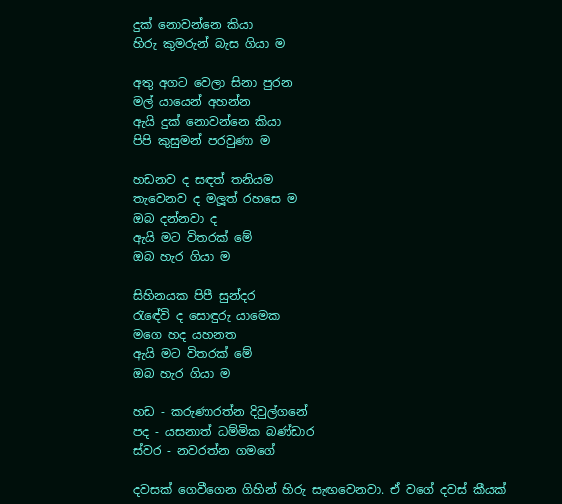දුක් නොවන්නෙ කියා
හිරු කුමරුන් බැස ගියා ම

අතු අගට වෙලා සිනා පුරන
මල් යායෙන් අහන්න
ඇයි දුක් නොවන්නෙ කියා
පිපි කුසුමන් පරවුණා ම

හඩනව ද සඳත් තනියම
තැවෙනව ද මලූත් රහසෙ ම
ඔබ දන්නවා ද
ඇයි මට විතරක් මේ
ඔබ හැර ගියා ම

සිහිනයක පිපී සුන්දර
රැඳේවි ද සොඳුරු යාමෙක
මගෙ හද යහනත
ඇයි මට විතරක් මේ
ඔබ හැර ගියා ම

හඩ - කරුණාරත්න දිවුල්ගනේ
පද - යසනාත් ධම්මික බණ්ඩාර
ස්වර - නවරත්න ගමගේ

දවසක් ගෙවීගෙන ගිහින් හිරු සැඟවෙනවා. ඒ වගේ දවස් කීයක්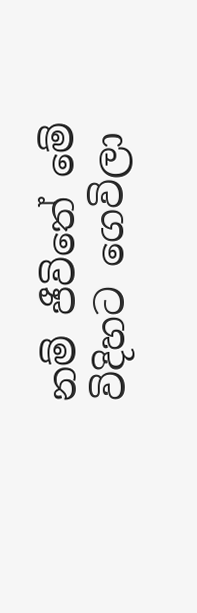නම් ජීවිතේ මේ විදිහට ගෙවිලා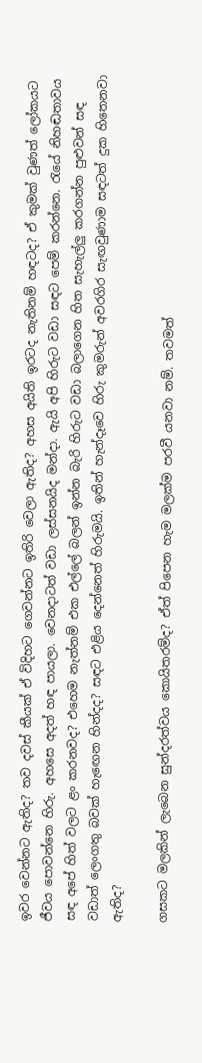ඉවර වෙන්නට ඇතිද? තව දවස් කීයක් ඒ විදිහට ගෙවන්නට ඉතිරි වෙලා ඇතිද? අහස අයිති ඉරටද නැතිනම් හඳටද? ඒ කුමක් වුණත් ලෝකයට ජීවය පොවන්නෙ හිරු. අහසෙ අදත් හඳ පායලා. වෙනදාටත් වඩා ලස්සනයිද මන්දා. ඇයි අපි හිරුට වඩා සඳට පෙම් කරන්නෙ. රැයේ නිහඬතාවය සඳ අපේ හිත් වලට ළං කරනවද? එහෙම නැත්නම් එක එල්ලේ බලන් ඉන්න බැරි හිරුට වඩා බලාගෙන හිත සැහැල්ලු කරගන්න පුළුවන් සඳ වඩාත් ලෙංගතු බවක් හැඟෙන හින්දද? සඳට එළිය දෙන්නෙත් හිරුමයි. ඉතින් හැන්දෑවෙ හිරු කුමරුන් අවරගිර සැඟවුණාම සඳටත් දුක හිතෙනවා ඇතිද?

ගසකට මලකින් ලැබෙන සුන්දරත්වය කොයිතරම්ද? ඒත් පිපෙන හැම මලක්ම පරවී යනවා නම්. තවමත්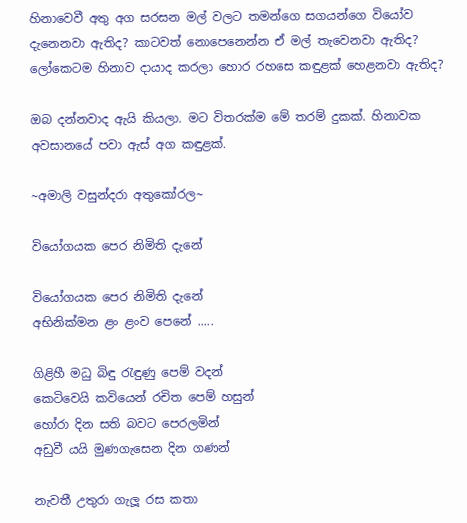හිනාවෙවී අතු අග සරසන මල් වලට තමන්ගෙ සගයන්ගෙ වියෝව දැනෙනවා ඇතිද? කාටවත් නොපෙනෙන්න ඒ මල් තැවෙනවා ඇතිද? ලෝකෙටම හිනාව දායාද කරලා හොර රහසෙ කඳුළක් හෙළනවා ඇතිද?

ඔබ දන්නවාද ඇයි කියලා. මට විතරක්ම මේ තරම් දුකක්. හිනාවක අවසානයේ පවා ඇස් අග කඳුළක්.

~අමාලි වසුන්දරා අතුකෝරල~

වියෝගයක පෙර නිමිති දැනේ

වියෝගයක පෙර නිමිති දැනේ
අභිනික්මන ළං ළංව පෙනේ .....

ගිළිහී මධු බිඳු රැඳුණු පෙම් වදන්
කෙටිවෙයි කවියෙන් රචිත පෙම් හසුන්
හෝරා දින සති බවට පෙරලමින්
අඩුවී යයි මුණගැසෙන දින ගණන්

නැවතී උතුරා ගැලූ රස කතා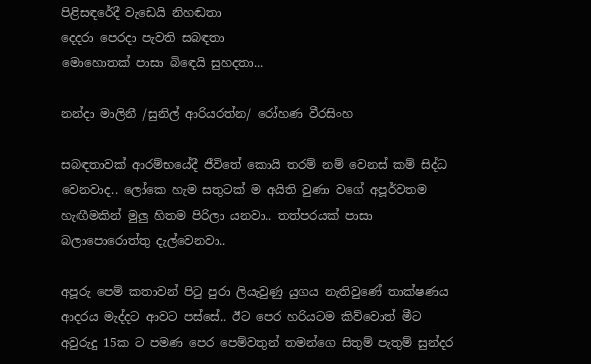පිළිසඳරේදී වැඩෙයි නිහඬතා
දෙදරා පෙරදා පැවති සබඳතා
මොහොතක් පාසා බිඳෙයි සුහදතා...

නන්දා මාලිනී /සුනිල් ආරියරත්න/ රෝහණ වීරසිංහ

සබඳතාවක් ආරම්භයේදී ජීවිතේ කොයි තරම් නම් වෙනස් කම් සිද්ධ වෙනවාද.. ලෝකෙ හැම සතුටක් ම අයිති වුණා වගේ අපූර්වතම හැඟීමකින් මුලු හිතම පිරිලා යනවා.. තත්පරයක් පාසා බලාපොරොත්තු දැල්වෙනවා..

අපූරු පෙම් කතාවන් පිටු පුරා ලියැවුණු යුගය නැතිවුණේ තාක්ෂණය ආදරය මැද්දට ආවට පස්සේ.. ඊට පෙර හරියටම කිව්වොත් මීට අවුරුදු 15ක ට පමණ පෙර පෙම්වතුන් තමන්ගෙ සිතුම් පැතුම් සුන්දර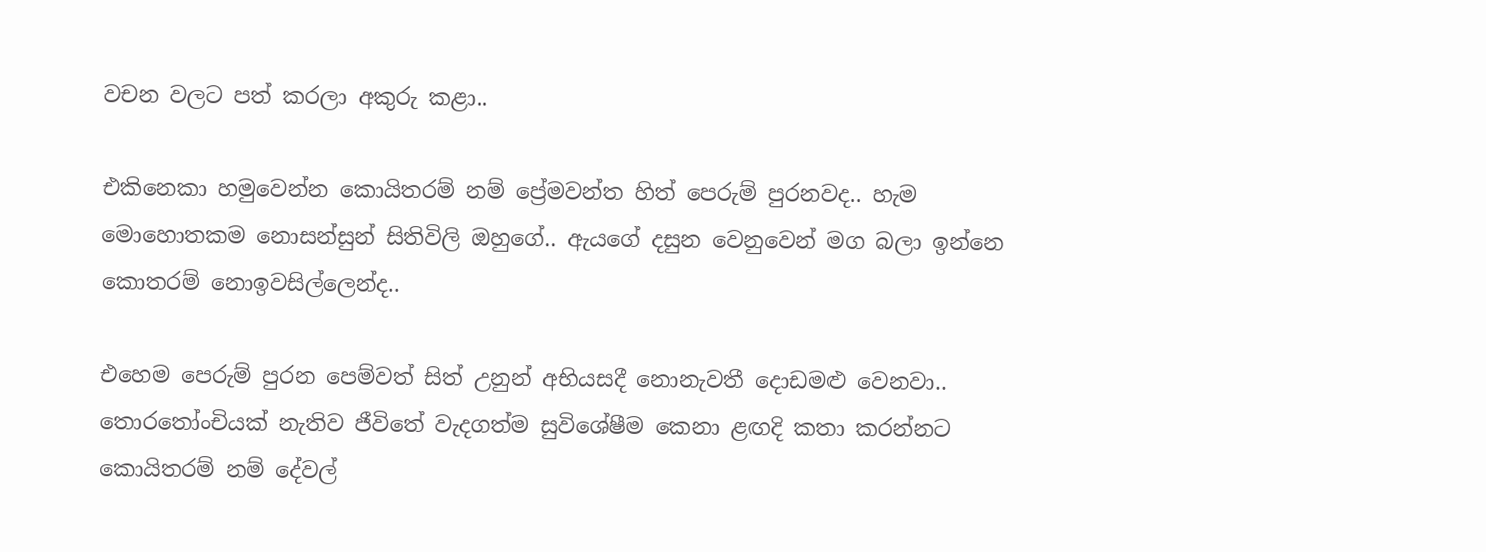වචන වලට පත් කරලා අකුරු කළා..

එකිනෙකා හමුවෙන්න කොයිතරම් නම් ප්‍රේමවන්ත හිත් පෙරුම් පුරනවද.. හැම මොහොතකම නොසන්සුන් සිතිවිලි ඔහුගේ.. ඇයගේ දසුන වෙනුවෙන් මග බලා ඉන්නෙ කොතරම් නොඉවසිල්ලෙන්ද..

එහෙම පෙරුම් පුරන පෙම්වත් සිත් උනුන් අභියසදී නොනැවතී දොඩමළු වෙනවා.. තොරතෝංචියක් නැතිව ජීවිතේ වැදගත්ම සුවිශේෂීම කෙනා ළඟදි කතා කරන්නට කොයිතරම් නම් දේවල්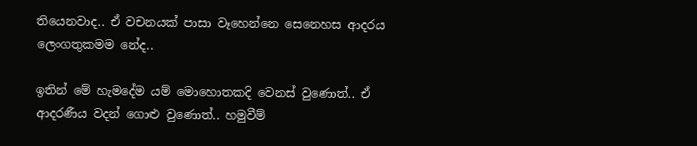තියෙනවාද.. ඒ වචනයක් පාසා වෑහෙන්නෙ සෙනෙහස ආදරය ලෙංගතුකමම නේද..

ඉතින් මේ හැමදේම යම් මොහොතකදි වෙනස් වුණොත්.. ඒ ආදරණීය වදන් ගොළු වුණොත්.. හමුවීම්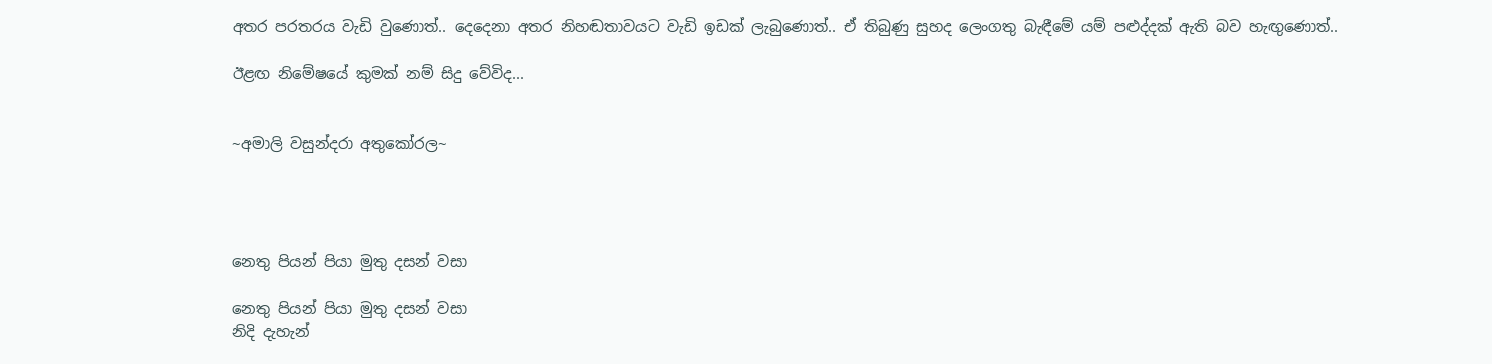අතර පරතරය වැඩි වුණොත්.. දෙදෙනා අතර නිහඬතාවයට වැඩි ඉඩක් ලැබුණොත්.. ඒ තිබුණු සුහද ලෙංගතු බැඳීමේ යම් පළුද්දක් ඇති බව හැඟුණොත්..

ඊළඟ නිමේෂයේ කුමක් නම් සිදු වේවිද...


~අමාලි වසුන්දරා අතුකෝරල~




නෙතු පියන් පියා මුතු දසන් වසා

නෙතු පියන් පියා මුතු දසන් වසා
නිදි දැහැන්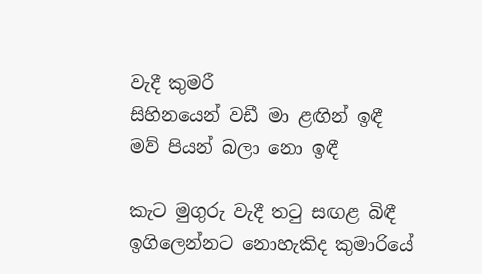වැදී කුමරී
සිහිනයෙන් වඩී මා ළඟින් ඉඳී
මව් පියන් බලා නො ඉඳී

කැට මුගුරු වැදී තටු සඟළ බිඳී
ඉගිලෙන්නට නොහැකිද කුමාරියේ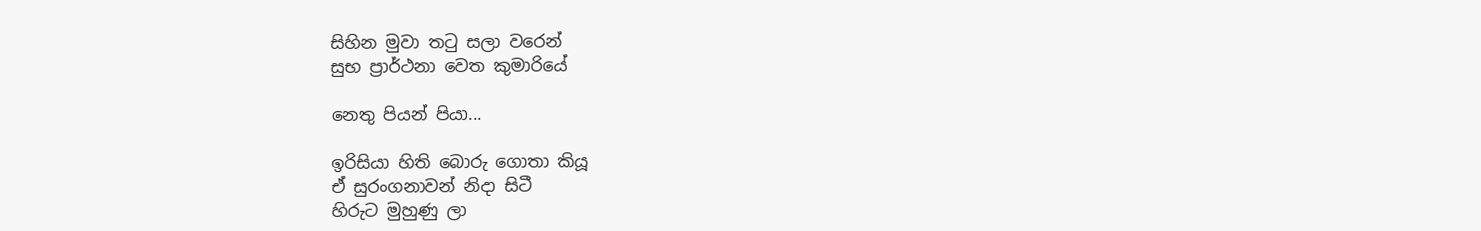සිහින මුවා තටු සලා වරෙන්
සුභ ප්‍රාර්ථනා වෙත කුමාරියේ

නෙතු පියන් පියා...

ඉරිසියා හිති බොරු ගොතා කියූ
ඒ සුරංගනාවන් නිදා සිටී
හිරුට මුහුණු ලා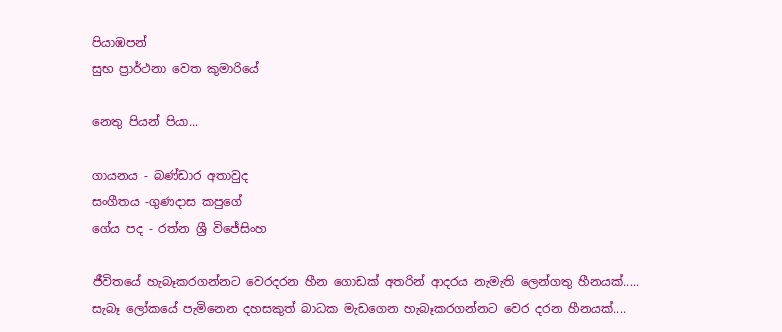පියාඹපන්
සුභ ප්‍රාර්ථනා වෙත කුමාරියේ

නෙතු පියන් පියා...

ගායනය - බණ්ඩාර අතාවුද
සංගීතය -ගුණදාස කපුගේ
ගේය පද - රත්න ශ්‍රී විජේසිංහ

ජීවිතයේ හැබෑකරගන්නට වෙරදරන හීන ගොඩක් අතරින් ආදරය නැමැති ලෙන්ගතු හීනයක්.....
සැබෑ ලෝකයේ පැමිනෙන දහසකුත් බාධක මැඩගෙන හැබෑකරගන්නට වෙර දරන හීනයක්....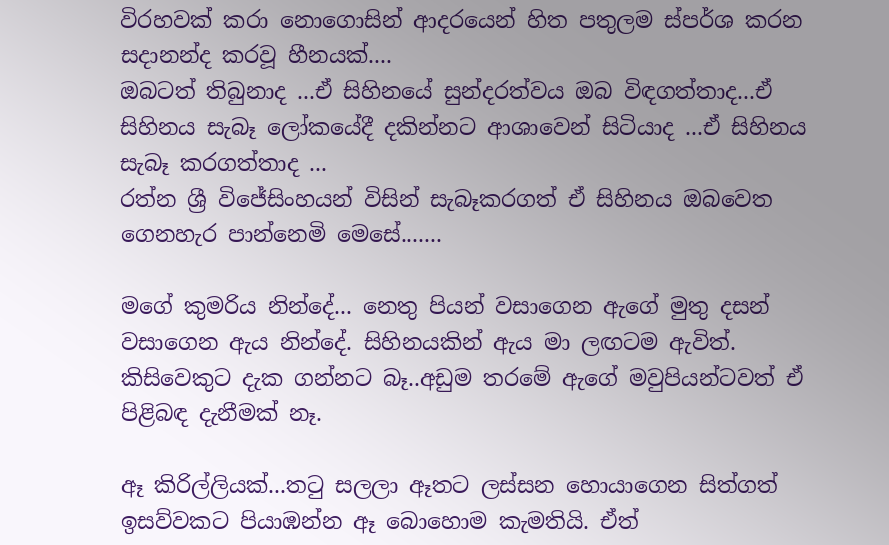විරහවක් කරා නොගොසින් ආදරයෙන් හිත පතුලම ස්පර්ශ කරන සදානන්ද කරවූ හීනයක්....
ඔබටත් තිබුනාද ...ඒ සිහිනයේ සුන්දරත්වය ඔබ විඳගත්තාද...ඒ සිහිනය සැබෑ ලෝකයේදී දකින්නට ආශාවෙන් සිටියාද ...ඒ සිහිනය සැබෑ කරගත්තාද ...
රත්න ශ්‍රී විජේසිංහයන් විසින් සැබෑකරගත් ඒ සිහිනය ඔබවෙත ගෙනහැර පාන්නෙමි මෙසේ.......

මගේ කුමරිය නින්දේ... නෙතු පියන් වසාගෙන ඇගේ මුතු දසන් වසාගෙන ඇය නින්දේ. සිහිනයකින් ඇය මා ලඟටම ඇවිත්. කිසිවෙකුට දැක ගන්නට බෑ..අඩුම තරමේ ඇගේ මවුපියන්ටවත් ඒ පිළිබඳ දැනීමක් නෑ.

ඈ කිරිල්ලියක්...තටු සලලා ඈතට ලස්සන හොයාගෙන සිත්ගත් ඉසව්වකට පියාඹන්න ඈ බොහොම කැමතියි. ඒත්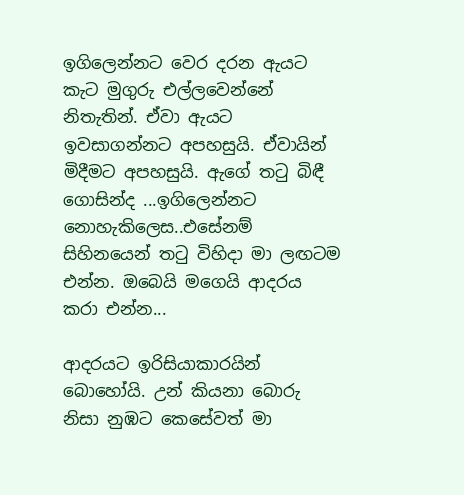ඉගිලෙන්නට වෙර දරන ඇයට කැට මුගුරු එල්ලවෙන්නේ නිතැතින්. ඒවා ඇයට ඉවසාගන්නට අපහසුයි. ඒවායින් මිදීමට අපහසුයි. ඇගේ තටු බිඳී ගොසින්ද ...ඉගිලෙන්නට නොහැකිලෙස..එසේනම් සිහිනයෙන් තටු විහිදා මා ලඟටම එන්න. ඔබෙයි මගෙයි ආදරය කරා එන්න...

ආදරයට ඉරිසියාකාරයින් බොහෝයි. උන් කියනා බොරු නිසා නුඹට කෙසේවත් මා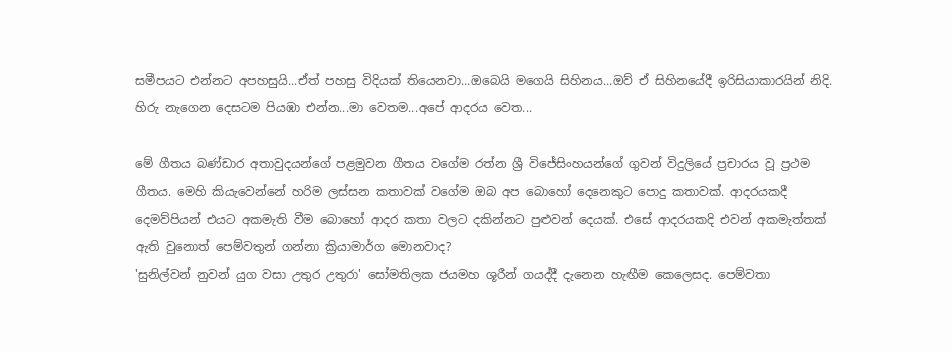සමීපයට එන්නට අපහසුයි...ඒත් පහසු විදියක් තියෙනවා...ඔබෙයි මගෙයි සිහිනය...ඔව් ඒ සිහිනයේදී ඉරිසියාකාරයින් නිදි. හිරු නැගෙන දෙසටම පියඹා එන්න...මා වෙතම...අපේ ආදරය වෙත...

මේ ගීතය බණ්ඩාර අතාවුදයන්ගේ පළමුවන ගීතය වගේම රත්න ශ්‍රී විජේසිංහයන්ගේ ගුවන් විදුලියේ ප්‍රචාරය වූ ප්‍රථම ගීතය. මෙහි කියැවෙන්නේ හරිම ලස්සන කතාවක් වගේම ඔබ අප බොහෝ දෙනෙකුට පොදු කතාවක්. ආදරයකදී දෙමව්පියන් එයට අකමැති වීම බොහෝ ආදර කතා වලට දකින්නට පුළුවන් දෙයක්. එසේ ආදරයකදි එවන් අකමැත්තක් ඇති වුනොත් පෙම්වතුන් ගන්නා ක්‍රියාමාර්ග මොනවාද?
'සුනිල්වන් නුවන් යුග වසා උතුර උතුරා' සෝමතිලක ජයමහ ශූරීන් ගයද්දී දැනෙන හැඟීම කෙලෙසද. පෙම්වතා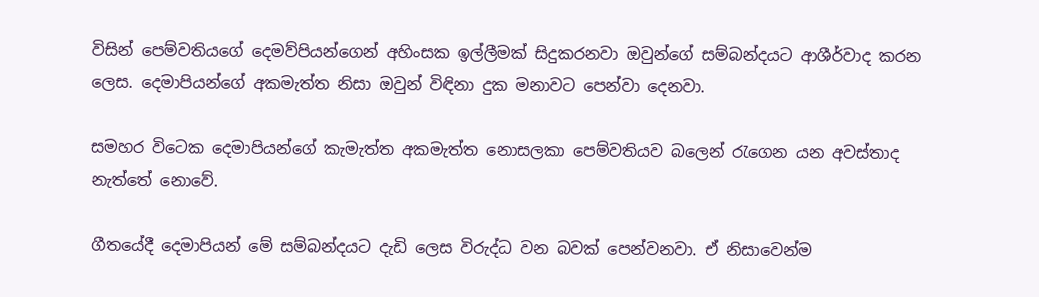විසින් පෙම්වතියගේ දෙමව්පියන්ගෙන් අහිංසක ඉල්ලීමක් සිදුකරනවා ඔවුන්ගේ සම්බන්දයට ආශීර්වාද කරන ලෙස. දෙමාපියන්ගේ අකමැත්ත නිසා ඔවුන් විඳිනා දුක මනාවට පෙන්වා දෙනවා.

සමහර විටෙක දෙමාපියන්ගේ කැමැත්ත අකමැත්ත නොසලකා පෙම්වතියව බලෙන් රැගෙන යන අවස්තාද නැත්තේ නොවේ.

ගීතයේදී දෙමාපියන් මේ සම්බන්දයට දැඩි ලෙස විරුද්ධ වන බවක් පෙන්වනවා. ඒ නිසාවෙන්ම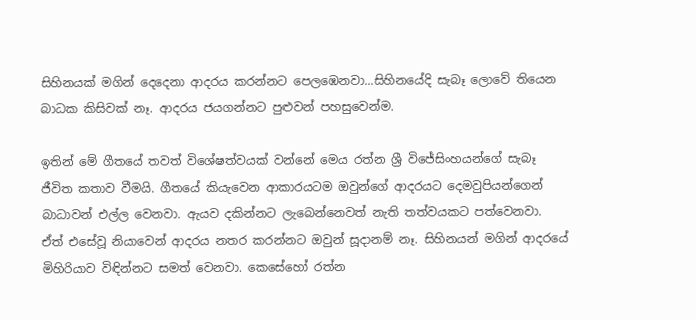සිහිනයක් මගින් දෙදෙනා ආදරය කරන්නට පෙලඹෙනවා...සිහිනයේදි සැබෑ ලොවේ තියෙන බාධක කිසිවක් නෑ. ආදරය ජයගන්නට පුළුවන් පහසුවෙන්ම.

ඉතින් මේ ගීතයේ තවත් විශේෂත්වයක් වන්නේ මෙය රත්න ශ්‍රී විජේසිංහයන්ගේ සැබෑ ජීවිත කතාව වීමයි. ගීතයේ කියැවෙන ආකාරයටම ඔවුන්ගේ ආදරයට දෙමවුපියන්ගෙන් බාධාවන් එල්ල වෙනවා. ඇයව දකින්නට ලැබෙන්නෙවත් නැති තත්වයකට පත්වෙනවා. ඒත් එසේවූ නියාවෙන් ආදරය නතර කරන්නට ඔවුන් සූදානම් නෑ. සිහිනයන් මගින් ආදරයේ මිහිරියාව විඳින්නට සමත් වෙනවා. කෙසේහෝ රත්න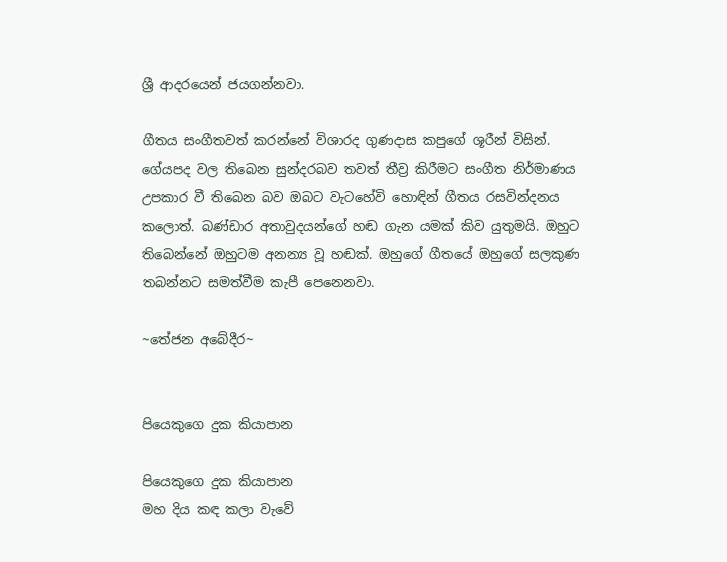ශ්‍රී ආදරයෙන් ජයගන්නවා.

ගීතය සංගීතවත් කරන්නේ විශාරද ගුණදාස කපුගේ ශූරීන් විසින්. ගේයපද වල තිබෙන සුන්දරබව තවත් තීව්‍ර කිරීමට සංගීත නිර්මාණය උපකාර වී තිබෙන බව ඔබට වැටහේවි හොඳින් ගීතය රසවින්දනය කලොත්. බණ්ඩාර අතාවුදයන්ගේ හඬ ගැන යමක් කිව යුතුමයි. ඔහුට තිබෙන්නේ ඔහුටම අනන්‍ය වූ හඬක්. ඔහුගේ ගීතයේ ඔහුගේ සලකුණ තබන්නට සමත්වීම කැපී පෙනෙනවා.

~තේජන අබේදීර~


පියෙකුගෙ දුක කියාපාන

පියෙකුගෙ දුක කියාපාන
මහ දිය කඳ කලා වැවේ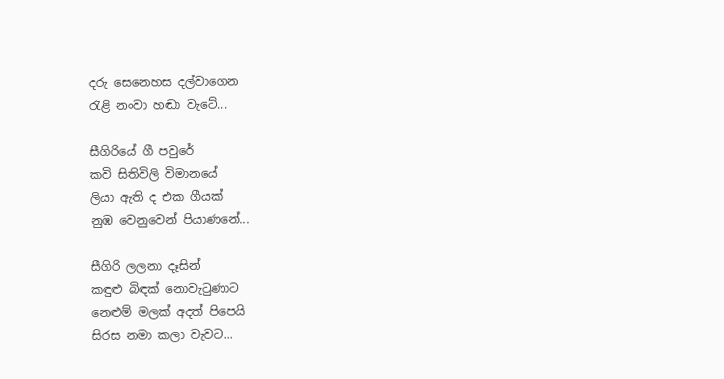දරු සෙනෙහස දල්වාගෙන
රැළි නංවා හඬා වැටේ...

සීගිරියේ ගී පවුරේ
කවි සිතිවිලි විමානයේ
ලියා ඇති ද එක ගීයක්
නුඹ වෙනුවෙන් පියාණනේ...

සීගිරි ලලනා දෑසින්
කඳුළු බිඳක් නොවැටුණාට
නෙළුම් මලක් අදත් පිපෙයි
සිරස නමා කලා වැවට...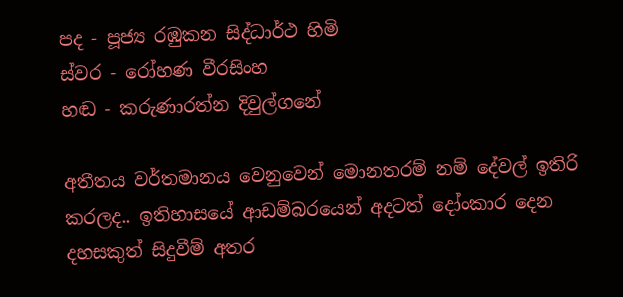පද - පූජ්‍ය රඹුකන සිද්ධාර්ථ හිමි
ස්වර - රෝහණ වීරසිංහ
හඬ - කරුණාරත්න දිවුල්ගනේ

අතීතය වර්තමානය වෙනුවෙන් මොනතරම් නම් දේවල් ඉතිරි කරලද.. ඉතිහාසයේ ආඩම්බරයෙන් අදටත් දෝංකාර දෙන දහසකුත් සිදුවීම් අතර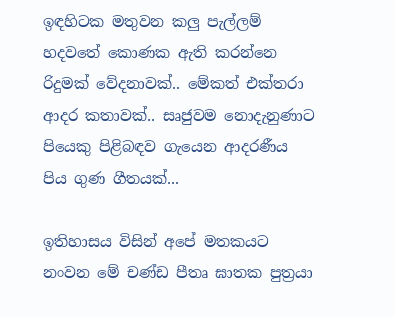ඉඳහිටක මතුවන කලු පැල්ලම් හදවතේ කොණක ඇති කරන්නෙ රිදුමක් වේදනාවක්.. මේකත් එක්තරා ආදර කතාවක්.. සෘජුවම නොදැනුණාට පියෙකු පිළිබඳව ගැයෙන ආදරණීය පිය ගුණ ගීතයක්...

ඉතිහාසය විසින් අපේ මතකයට නංවන මේ චණ්ඩ පීතෘ ඝාතක පුත්‍රයා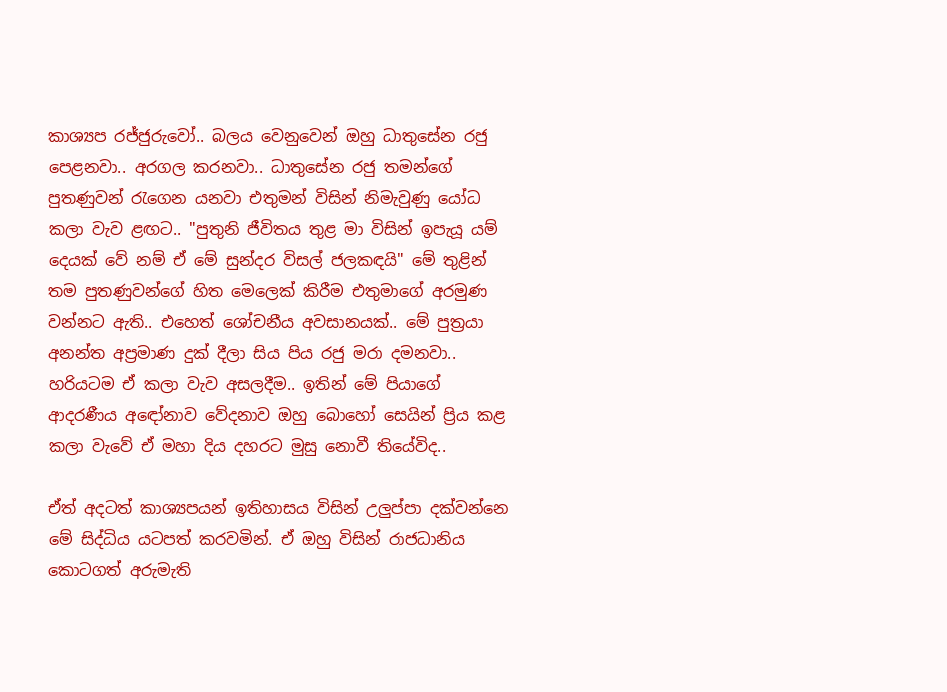කාශ්‍යප රජ්ජුරුවෝ.. බලය වෙනුවෙන් ඔහු ධාතුසේන රජු පෙළනවා.. අරගල කරනවා.. ධාතුසේන රජු තමන්ගේ පුතණුවන් රැගෙන යනවා එතුමන් විසින් නිමැවුණු යෝධ කලා වැව ළඟට.. "පුතුනි ජීවිතය තුළ මා විසින් ඉපැයූ යම් දෙයක් වේ නම් ඒ මේ සුන්දර විසල් ජලකඳයි" මේ තුළින් තම පුතණුවන්ගේ හිත මෙලෙක් කිරීම එතුමාගේ අරමුණ වන්නට ඇති.. එහෙත් ශෝචනීය අවසානයක්.. මේ පුත්‍රයා අනන්ත අප්‍රමාණ දුක් දීලා සිය පිය රජු මරා දමනවා.. හරියටම ඒ කලා වැව අසලදීම.. ඉතින් මේ පියාගේ ආදරණීය අඳෝනාව වේදනාව ඔහු බොහෝ සෙයින් ප්‍රිය කළ කලා වැවේ ඒ මහා දිය දහරට මුසු නොවී තියේවිද..

ඒත් අදටත් කාශ්‍යපයන් ඉතිහාසය විසින් උලුප්පා දක්වන්නෙ මේ සිද්ධිය යටපත් කරවමින්. ඒ ඔහු විසින් රාජධානිය කොටගත් අරුමැති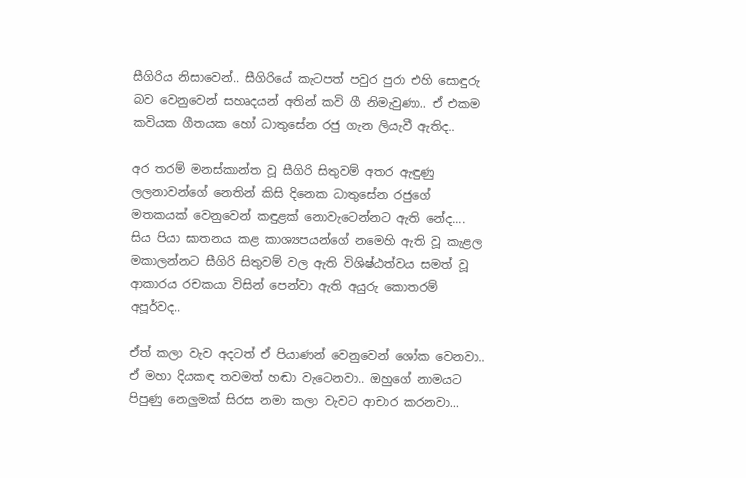සීගිරිය නිසාවෙන්.. සීගිරියේ කැටපත් පවුර පුරා එහි සොඳුරු බව වෙනුවෙන් සහෘදයන් අතින් කවි ගී නිමැවුණා.. ඒ එකම කවියක ගීතයක හෝ ධාතුසේන රජු ගැන ලියැවී ඇතිද..

අර තරම් මනස්කාන්ත වූ සීගිරි සිතුවම් අතර ඇඳුණු ලලනාවන්ගේ නෙතින් කිසි දිනෙක ධාතුසේන රජුගේ මතකයක් වෙනුවෙන් කඳුළක් නොවැටෙන්නට ඇති නේද.... සිය පියා ඝාතනය කළ කාශ්‍යපයන්ගේ නමෙහි ඇති වූ කැළල මකාලන්නට සීගිරි සිතුවම් වල ඇති විශිෂ්ඨත්වය සමත් වූ ආකාරය රචකයා විසින් පෙන්වා ඇති අයුරු කොතරම් අපූර්වද..

ඒත් කලා වැව අදටත් ඒ පියාණන් වෙනුවෙන් ශෝක වෙනවා.. ඒ මහා දියකඳ තවමත් හඬා වැටෙනවා.. ඔහුගේ නාමයට පිපුණු නෙලුමක් සිරස නමා කලා වැවට ආචාර කරනවා...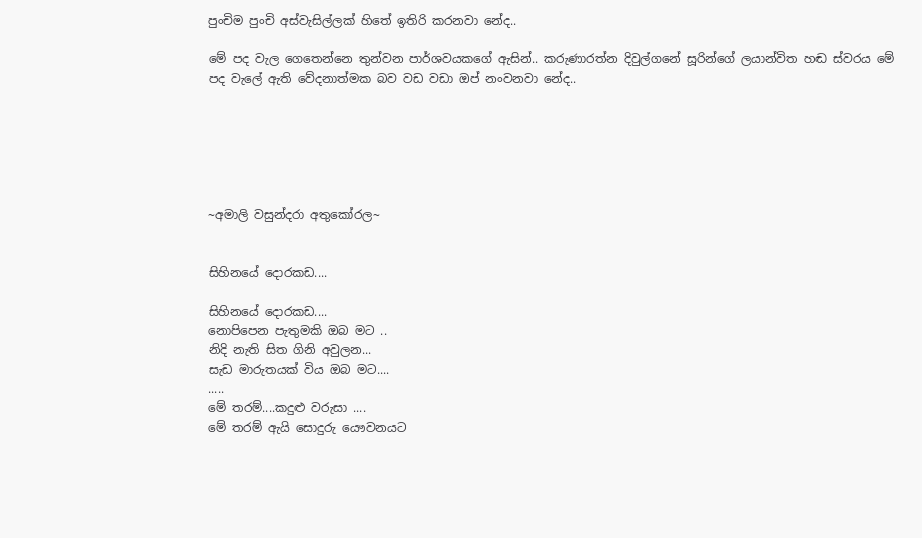පුංචිම පුංචි අස්වැසිල්ලක් හිතේ ඉතිරි කරනවා නේද..

මේ පද වැල ගෙතෙන්නෙ තුන්වන පාර්ශවයකගේ ඇසින්.. කරුණාරත්න දිවුල්ගනේ සූරින්ගේ ලයාන්විත හඬ ස්වරය මේ පද වැලේ ඇති වේදනාත්මක බව වඩ වඩා ඔප් නංවනවා නේද..






~අමාලි වසුන්දරා අතුකෝරල~


සිහිනයේ දොරකඩ....

සිහිනයේ දොරකඩ....
නොපිපෙන පැතුමකි ඔබ මට ..
නිදි නැති සිත ගිනි අවුලන...
සැඩ මාරුතයක් විය ඔබ මට....
.....
මේ තරම්....කදුළු වරුසා ....
මේ තරම් ඇයි සොදුරු යෞවනයට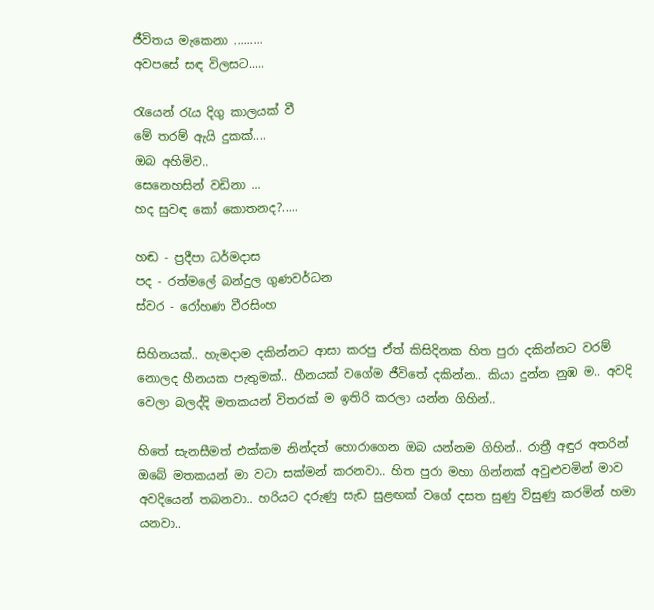ජීවිතය මැකෙනා .........
අවපසේ සඳ විලසට.....

රැයෙන් රැය දිගු කාලයක් වී
මේ තරම් ඇයි දුකක්....
ඔබ අහිමිව..
සෙනෙහසින් වඩිනා ...
හද සුවඳ කෝ කොතනද?.....

හඬ - ප්‍රදීපා ධර්මදාස
පද - රත්මලේ බන්දුල ගුණවර්ධන
ස්වර - රෝහණ වීරසිංහ

සිහිනයක්.. හැමදාම දකින්නට ආසා කරපු ඒත් කිසිදිනක හිත පුරා දකින්නට වරම් නොලද හීනයක පැතුමක්.. හීනයක් වගේම ජීවිතේ දකින්න.. කියා දුන්න නුඹ ම.. අවදි වෙලා බලද්දි මතකයන් විතරක් ම ඉතිරි කරලා යන්න ගිහින්..

හිතේ සැනසීමත් එක්කම නින්දත් හොරාගෙන ඔබ යන්නම ගිහින්.. රාත්‍රී අඳුර අතරින් ඔබේ මතකයන් මා වටා සක්මන් කරනවා.. හිත පුරා මහා ගින්නක් අවුළුවමින් මාව අවදියෙන් තබනවා.. හරියට දරුණු සැඩ සුළඟක් වගේ දසත සුණු විසුණු කරමින් හමා යනවා..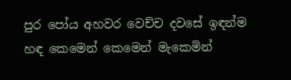පුර පෝය අහවර වෙච්ච දවසේ ඉඳන්ම හඳ කෙමෙන් කෙමෙන් මැකෙමින්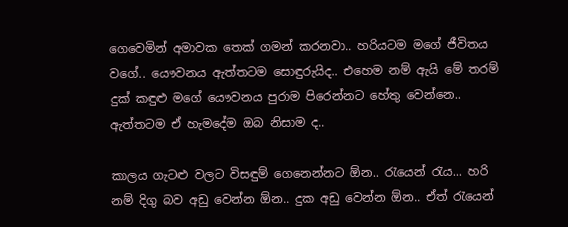ගෙවෙමින් අමාවක තෙක් ගමන් කරනවා.. හරියටම මගේ ජීවිතය වගේ.. යෞවනය ඇත්තටම සොඳුරුයිද.. එහෙම නම් ඇයි මේ තරම් දුක් කඳුළු මගේ යෞවනය පුරාම පිරෙන්නට හේතු වෙන්නෙ.. ඇත්තටම ඒ හැමදේම ඔබ නිසාම ද..

කාලය ගැටළු වලට විසඳුම් ගෙනෙන්නට ඕන.. රැයෙන් රැය... හරි නම් දිගු බව අඩු වෙන්න ඕන.. දුක අඩු වෙන්න ඕන.. ඒත් රැයෙන්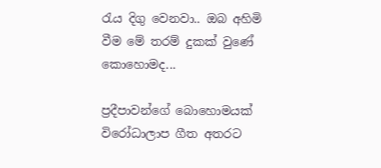රැය දිගු වෙනවා.. ඔබ අහිමි වීම මේ තරම් දුකක් වුණේ කොහොමද...

ප්‍රදීපාවන්ගේ බොහොමයක් විරෝධාලාප ගීත අතරට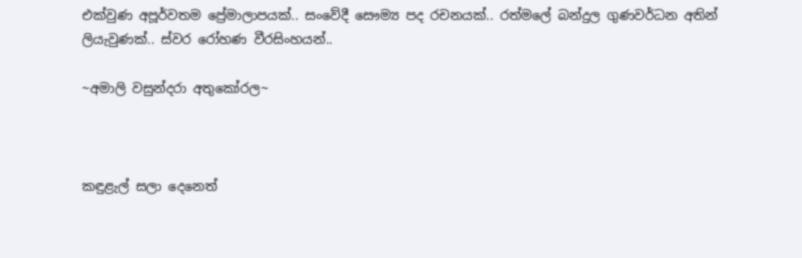එක්වුණ අපූර්වතම ප්‍රේමාලාපයක්.. සංවේදී සෞම්‍ය පද රචනයක්.. රත්මලේ බන්දුල ගුණවර්ධන අතින් ලියැවුණක්.. ස්වර රෝහණ වීරසිංහයන්..

~අමාලි වසුන්දරා අතුකෝරල~



කඳුළැල් සලා දෙනෙත්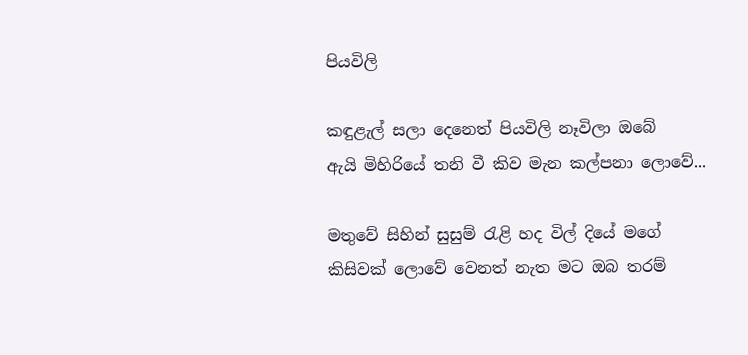පියවිලි

කඳුළැල් සලා දෙනෙත් පියවිලි නෑවිලා ඔබේ
ඇයි මිහිරියේ තනි වී කිව මැන කල්පනා ලොවේ...

මතුවේ සිහින් සුසුම් රැළි හද විල් දියේ මගේ
කිසිවක් ලොවේ වෙනත් නැත මට ඔබ තරම්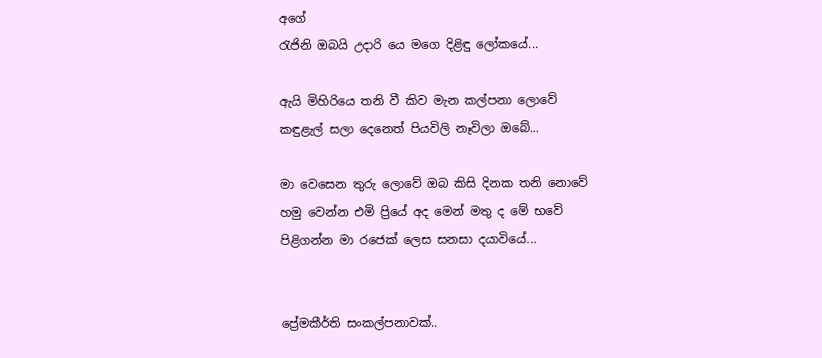අගේ
රැජිනි ඔබයි උදාරි යෙ මගෙ දිළිඳු ලෝකයේ...

ඇයි මිහිරියෙ තනි වී කිව මැන කල්පනා ලොවේ
කඳුළැල් සලා දෙනෙත් පියවිලි නෑවිලා ඔබේ...

මා වෙසෙන තුරු ලොවේ ඔබ කිසි දිනක තනි නොවේ
හමු වෙන්න එමි ප්‍රියේ අද මෙන් මතු ද මේ භවේ
පිළිගන්න මා රජෙක් ලෙස සනසා දයාවියේ...


ප්‍රේමකීර්ති සංකල්පනාවක්..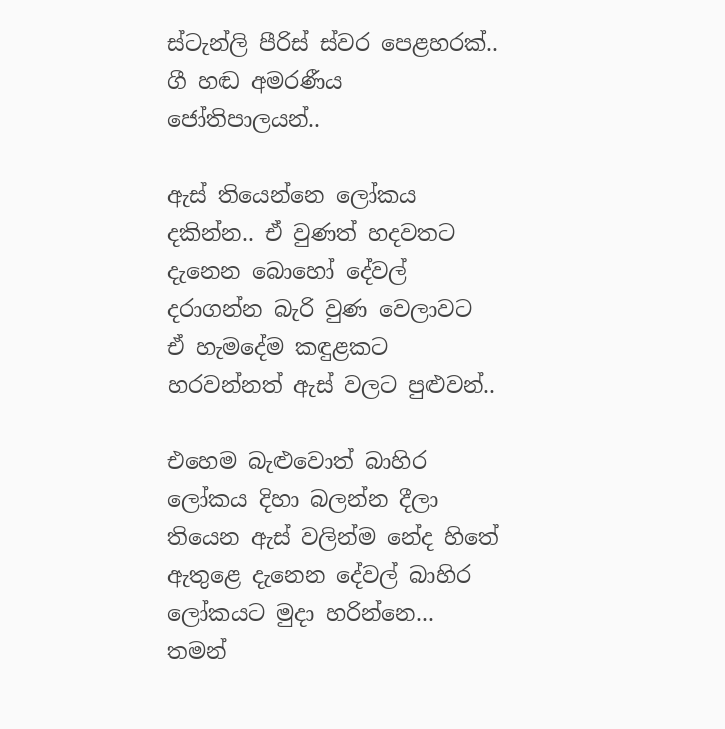ස්ටැන්ලි පීරිස් ස්වර පෙළහරක්..
ගී හඬ අමරණීය ජෝතිපාලයන්..

ඇස් තියෙන්නෙ ලෝකය දකින්න.. ඒ වුණත් හදවතට දැනෙන බොහෝ දේවල් දරාගන්න බැරි වුණ වෙලාවට ඒ හැමදේම කඳුළකට හරවන්නත් ඇස් වලට පුළුවන්..

එහෙම බැළුවොත් බාහිර ලෝකය දිහා බලන්න දීලා තියෙන ඇස් වලින්ම නේද හිතේ ඇතුළෙ දැනෙන දේවල් බාහිර ලෝකයට මුදා හරින්නෙ... තමන්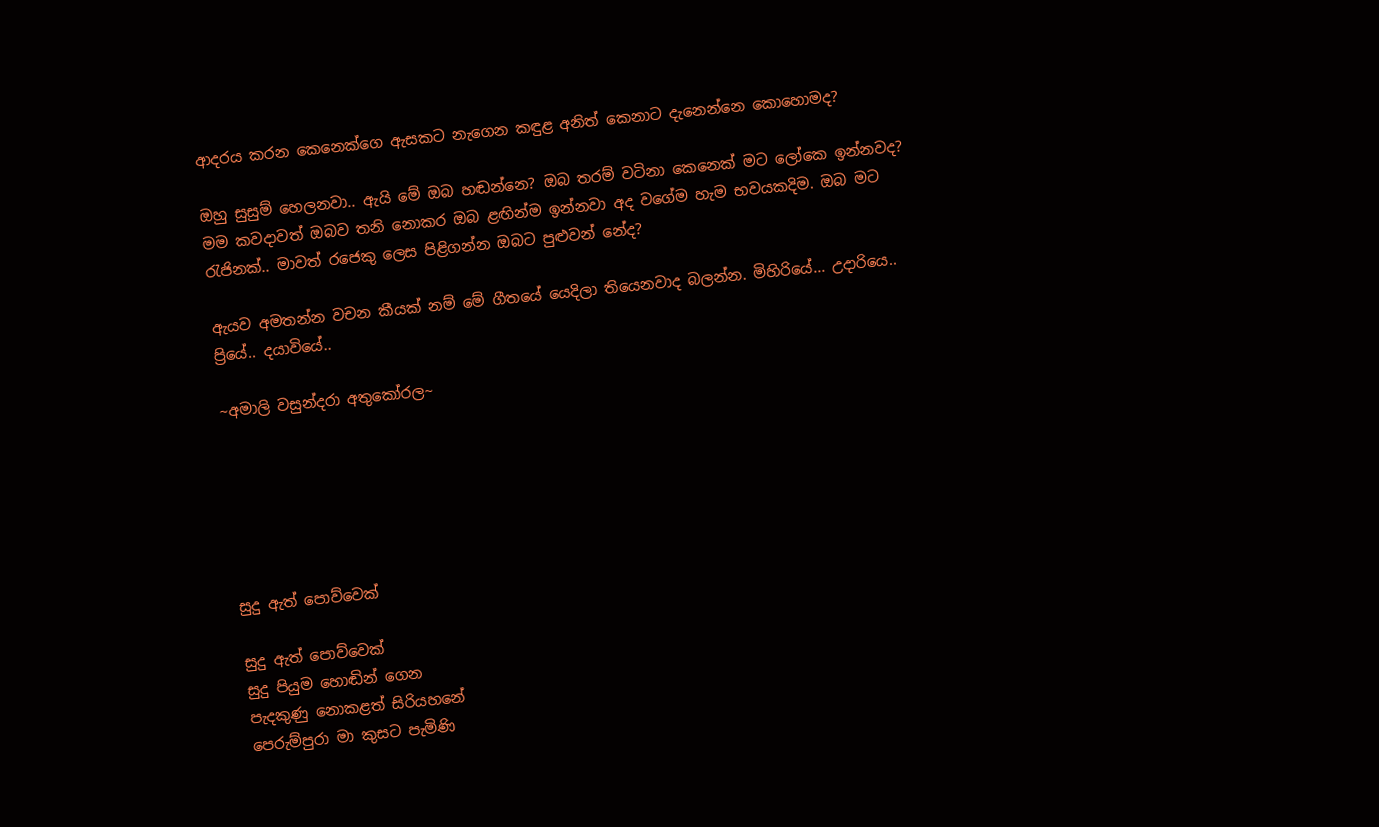ආදරය කරන කෙනෙක්ගෙ ඇසකට නැගෙන කඳුළ අනිත් කෙනාට දැනෙන්නෙ කොහොමද?

ඔහු සුසුම් හෙලනවා.. ඇයි මේ ඔබ හඬන්නෙ? ඔබ තරම් වටිනා කෙනෙක් මට ලෝකෙ ඉන්නවද? මම කවදාවත් ඔබව තනි නොකර ඔබ ළඟින්ම ඉන්නවා අද වගේම හැම භවයකදිම. ඔබ මට රැජිනක්.. මාවත් රජෙකු ලෙස පිළිගන්න ඔබට පුළුවන් නේද?

ඇයව අමතන්න වචන කීයක් නම් මේ ගීතයේ යෙදිලා තියෙනවාද බලන්න. මිහිරියේ... උදාරියෙ.. ප්‍රියේ.. දයාවියේ..

~අමාලි වසුන්දරා අතුකෝරල~






සුදු ඇත් පොව්වෙක්

සුදු ඇත් පොව්වෙක්
සුදු පියුම හොඬින් ගෙන
පැදකුණු නොකළත් සිරියහනේ
පෙරුම්පුරා මා කුසට පැමිණි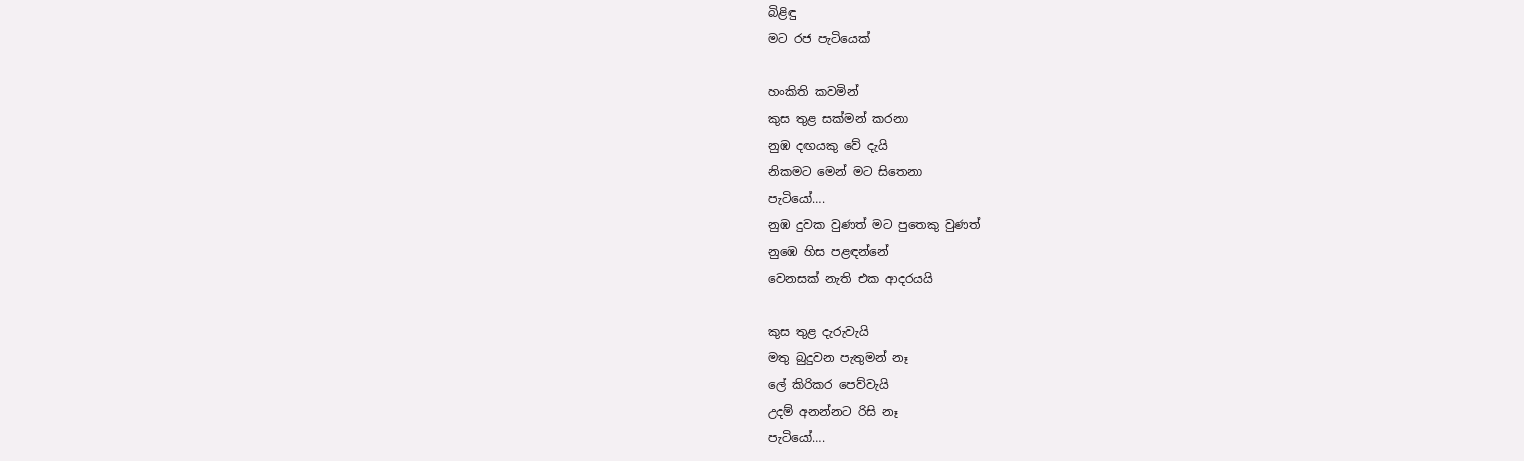බිළිඳු
මට රජ පැටියෙක්

හංකිති කවමින්
කුස තුළ සක්මන් කරනා
නුඹ දඟයකු වේ දැයි
නිකමට මෙන් මට සිතෙනා
පැටියෝ….
නුඹ දුවක වුණත් මට පුතෙකු වුණත්
නුඹෙ හිස පළඳන්නේ
වෙනසක් නැති එක ආදරයයි

කුස තුළ දැරුවැයි
මතු බුදුවන පැතුමන් නෑ
ලේ කිරිකර පෙව්වැයි
උදම් අනන්නට රිසි නෑ
පැටියෝ….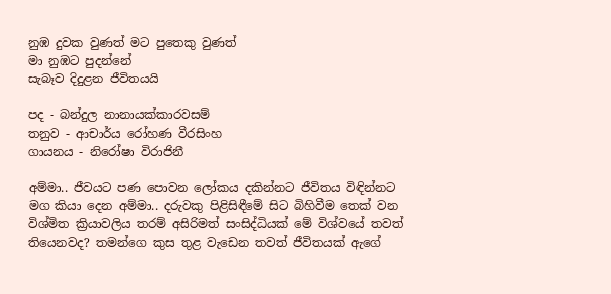නුඹ දුවක වුණත් මට පුතෙකු වුණත්
මා නුඹට පුදන්නේ
සැබෑව දිදුළන ජීවිතයයි

පද - බන්දුල නානායක්කාරවසම්
තනුව - ආචාර්ය රෝහණ වීරසිංහ
ගායනය - නිරෝෂා විරාජිනී

අම්මා.. ජීවයට පණ පොවන ලෝකය දකින්නට ජීවිතය විඳින්නට මග කියා දෙන අම්මා.. දරුවකු පිළිසිඳීමේ සිට බිහිවීම තෙක් වන විශ්මිත ක්‍රියාවලිය තරම් අසිරිමත් සංසිද්ධියක් මේ විශ්වයේ තවත් තියෙනවද? තමන්ගෙ කුස තුළ වැඩෙන තවත් ජීවිතයක් ඇගේ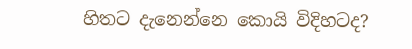හිතට දැනෙන්නෙ කොයි විදිහටද?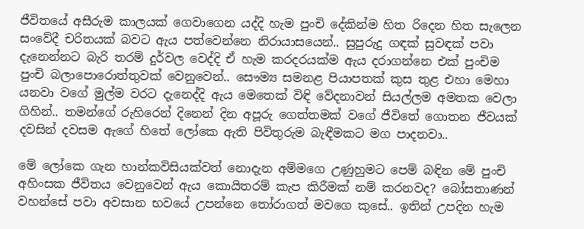ජීවිතයේ අසීරුම කාලයක් ගෙවාගෙන යද්දි හැම පුංචි දේකින්ම හිත රිදෙන හිත සැලෙන සංවේදී චරිතයක් බවට ඇය පත්වෙන්නෙ නිරායාසයෙන්.. සුපුරුදු ගඳක් සුවඳක් පවා දැනෙන්නට බැරි තරම් දුර්වල වෙද්දි ඒ හැම කරදරයක්ම ඇය දරාගන්නෙ එක් පුංචිම පුංචි බලාපොරොත්තුවක් වෙනුවෙන්.. සෞම්‍ය සමනළ පියාපතක් කුස තුළ එහා මෙහා යනවා වගේ මුල්ම වරට දැනෙද්දි ඇය මෙතෙක් විඳි වේදනාවන් සියල්ලම අමතක වෙලා ගිහින්.. තමන්ගේ රුහිරෙන් දිනෙන් දින අපූරු ගෙත්තමක් වගේ ජීවිතේ ගොතන ජීවයක් දවසින් දවසම ඇගේ හිතේ ලෝකෙ ඇති පිවිතුරුම බැඳීමකට මග පාදනවා..

මේ ලෝකෙ ගැන හාන්කවිසියක්වත් නොදැන අම්මගෙ උණුහුමට පෙම් බඳින මේ පුංචි අහිංසක ජීවිතය වෙනුවෙන් ඇය කොයිතරම් කැප කිරීමක් නම් කරනවද? බෝසතාණන් වහන්සේ පවා අවසාන භවයේ උපන්නෙ තෝරාගත් මවගෙ කුසේ.. ඉතින් උපදින හැම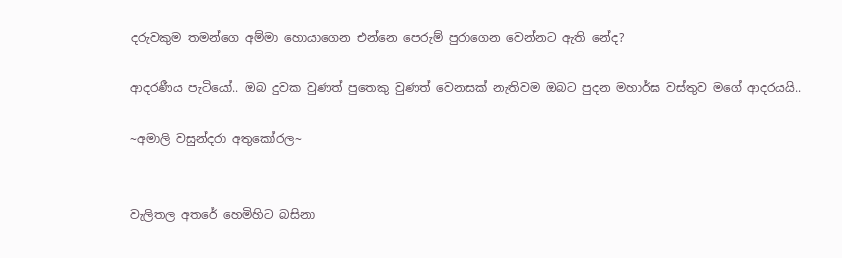දරුවකුම තමන්ගෙ අම්මා හොයාගෙන එන්නෙ පෙරුම් පුරාගෙන වෙන්නට ඇති නේද?

ආදරණීය පැටියෝ.. ඔබ දුවක වුණත් පුතෙකු වුණත් වෙනසක් නැතිවම ඔබට පුදන මහාර්ඝ වස්තුව මගේ ආදරයයි..

~අමාලි වසුන්දරා අතුකෝරල~


වැලිතල අතරේ හෙමිහිට බසිනා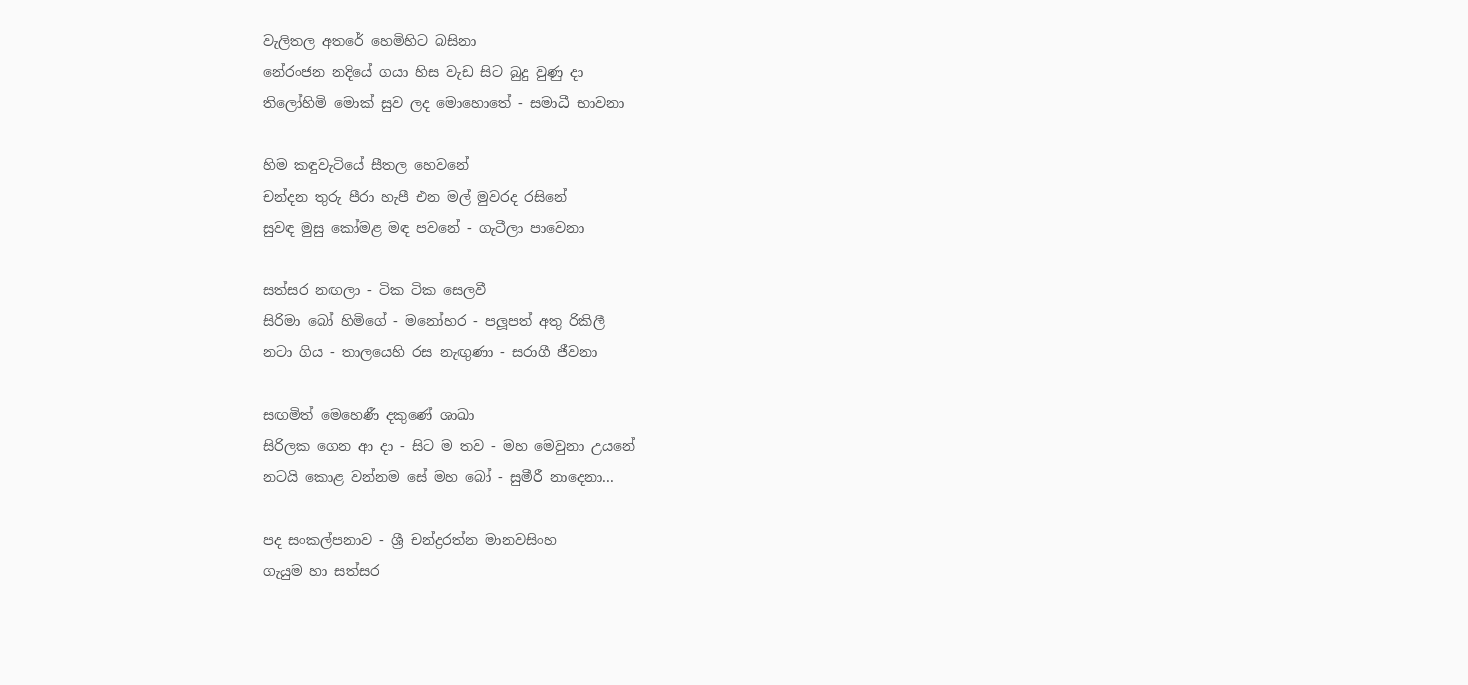වැලිතල අතරේ හෙමිහිට බසිනා
නේරංජන නදියේ ගයා හිස වැඩ සිට බුදු වුණු දා
තිලෝහිමි මොක් සුව ලද මොහොතේ - සමාධී භාවනා

හිම කඳුවැටියේ සීතල හෙවනේ
චන්දන තුරු පීරා හැපී එන මල් මුවරද රසිනේ
සුවඳ මුසු කෝමළ මඳ පවනේ - ගැටීලා පාවෙනා

සත්සර නඟලා - ටික ටික සෙලවී
සිරිමා බෝ හිමිගේ - මනෝහර - පලූපත් අතු රිකිලී
නටා ගිය - තාලයෙහි රස නැඟුණා - සරාගී ජීවනා

සඟමිත් මෙහෙණී දකුණේ ශාඛා
සිරිලක ගෙන ආ දා - සිට ම තව - මහ මෙවුනා උයනේ
නටයි කොළ වන්නම සේ මහ බෝ - සුමීරී නාදෙනා...

පද සංකල්පනාව - ශ්‍රී චන්ද්‍රරත්න මානවසිංහ
ගැයුම හා සත්සර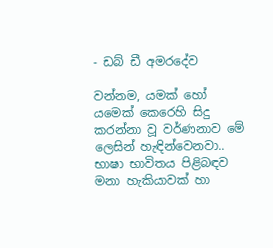- ඩබ් ඩී අමරදේව

වන්නම, යමක් හෝ යමෙක් කෙරෙහි සිදු කරන්නා වූ වර්ණනාව මේ ලෙසින් හැඳින්වෙනවා.. භාෂා භාවිතය පිළිබඳව මනා හැකියාවක් හා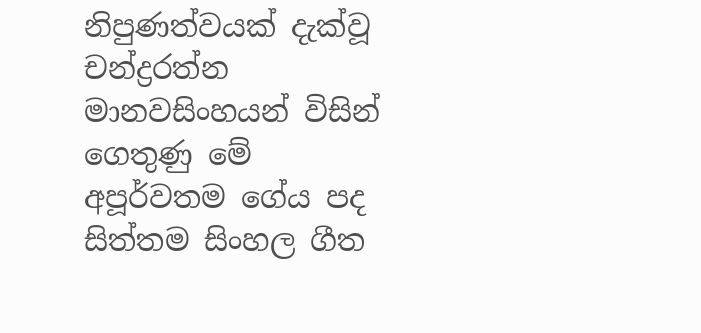නිපුණත්වයක් දැක්වූ චන්ද්‍රරත්න මානවසිංහයන් විසින් ගෙතුණු මේ අපූර්වතම ගේය පද සිත්තම සිංහල ගීත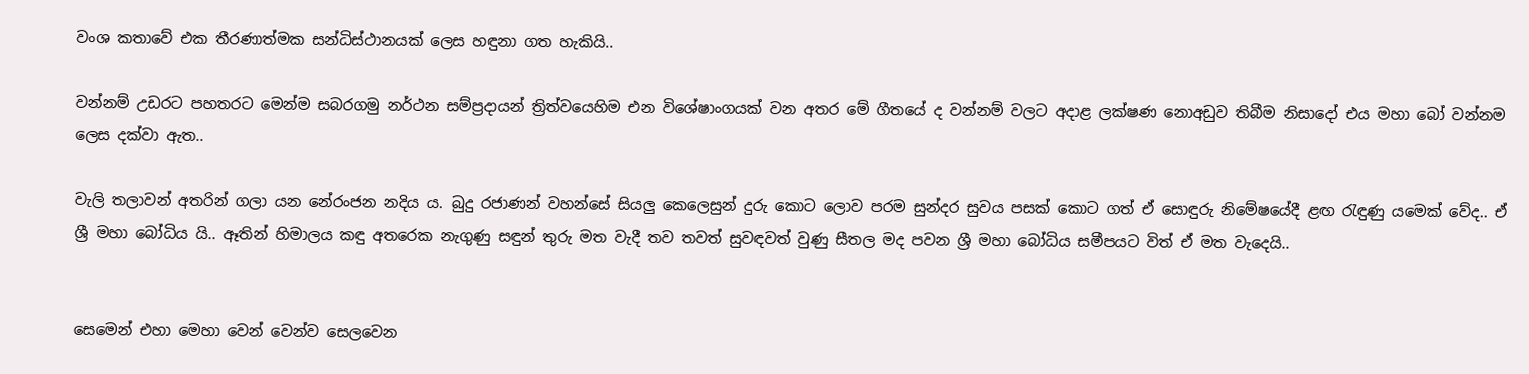වංශ කතාවේ එක තීරණාත්මක සන්ධිස්ථානයක් ලෙස හඳුනා ගත හැකියි..

වන්නම් උඩරට පහතරට මෙන්ම සබරගමු නර්ථන සම්ප්‍රදායන් ත්‍රිත්වයෙහිම එන විශේෂාංගයක් වන අතර මේ ගීතයේ ද වන්නම් වලට අදාළ ලක්ෂණ නොඅඩුව තිබීම නිසාදෝ එය මහා බෝ වන්නම ලෙස දක්වා ඇත..

වැලි තලාවන් අතරින් ගලා යන නේරංජන නදිය ය. බුදු රජාණන් වහන්සේ සියලු කෙලෙසුන් දුරු කොට ලොව පරම සුන්දර සුවය පසක් කොට ගත් ඒ සොඳුරු නිමේෂයේදී ළඟ රැඳුණු යමෙක් වේද.. ඒ ශ්‍රී මහා බෝධිය යි.. ඈතින් හිමාලය කඳු අතරෙක නැගුණු සඳුන් තුරු මත වැදී තව තවත් සුවඳවත් වුණු සීතල මද පවන ශ්‍රී මහා බෝධිය සමීපයට විත් ඒ මත වැදෙයි..


සෙමෙන් එහා මෙහා වෙන් වෙන්ව සෙලවෙන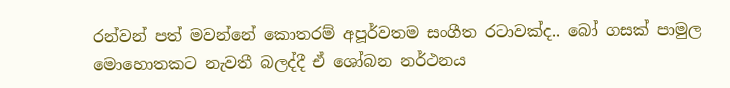රන්වන් පත් මවන්නේ කොතරම් අපූර්වතම සංගීත රටාවක්ද.. බෝ ගසක් පාමුල මොහොතකට නැවතී බලද්දී ඒ ශෝබන නර්ථනය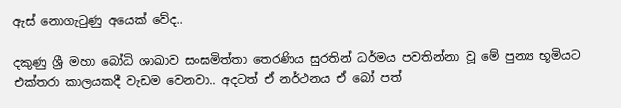ඇස් නොගැටුණු අයෙක් වේද..

දකුණු ශ්‍රී මහා බෝධි ශාඛාව සංඝමිත්තා තෙරණිය සුරතින් ධර්මය පවතින්නා වූ මේ පුන්‍ය භූමියට එක්තරා කාලයකදී වැඩම වෙනවා.. අදටත් ඒ නර්ථනය ඒ බෝ පත්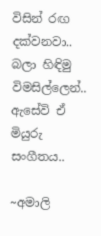විසින් රඟ දක්වනවා.. බලා හිඳිමු විමසිල්ලෙන්.. ඇසේවි ඒ මියුරු සංගීතය..

~අමාලි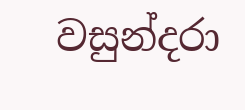වසුන්දරා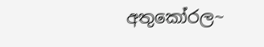අතුකෝරල~